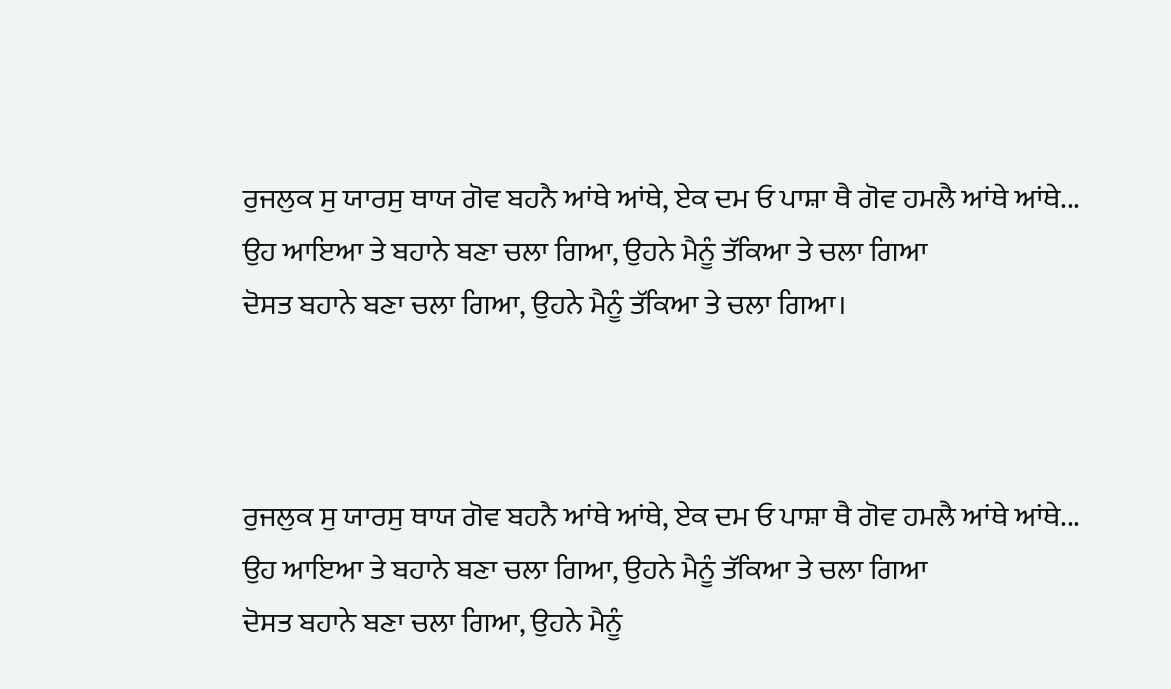ਰੁਜਲੁਕ ਸੁ ਯਾਰਸੁ ਥਾਯ ਗੋਵ ਬਹਨੈ ਆਂਥੇ ਆਂਥੇ, ਏਕ ਦਮ ਓ ਪਾਸ਼ਾ ਥੈ ਗੋਵ ਹਮਲੈ ਆਂਥੇ ਆਂਥੇ...
ਉਹ ਆਇਆ ਤੇ ਬਹਾਨੇ ਬਣਾ ਚਲਾ ਗਿਆ, ਉਹਨੇ ਮੈਨੂੰ ਤੱਕਿਆ ਤੇ ਚਲਾ ਗਿਆ
ਦੋਸਤ ਬਹਾਨੇ ਬਣਾ ਚਲਾ ਗਿਆ, ਉਹਨੇ ਮੈਨੂੰ ਤੱਕਿਆ ਤੇ ਚਲਾ ਗਿਆ।



ਰੁਜਲੁਕ ਸੁ ਯਾਰਸੁ ਥਾਯ ਗੋਵ ਬਹਨੈ ਆਂਥੇ ਆਂਥੇ, ਏਕ ਦਮ ਓ ਪਾਸ਼ਾ ਥੈ ਗੋਵ ਹਮਲੈ ਆਂਥੇ ਆਂਥੇ...
ਉਹ ਆਇਆ ਤੇ ਬਹਾਨੇ ਬਣਾ ਚਲਾ ਗਿਆ, ਉਹਨੇ ਮੈਨੂੰ ਤੱਕਿਆ ਤੇ ਚਲਾ ਗਿਆ
ਦੋਸਤ ਬਹਾਨੇ ਬਣਾ ਚਲਾ ਗਿਆ, ਉਹਨੇ ਮੈਨੂੰ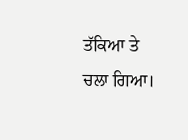ਤੱਕਿਆ ਤੇ ਚਲਾ ਗਿਆ।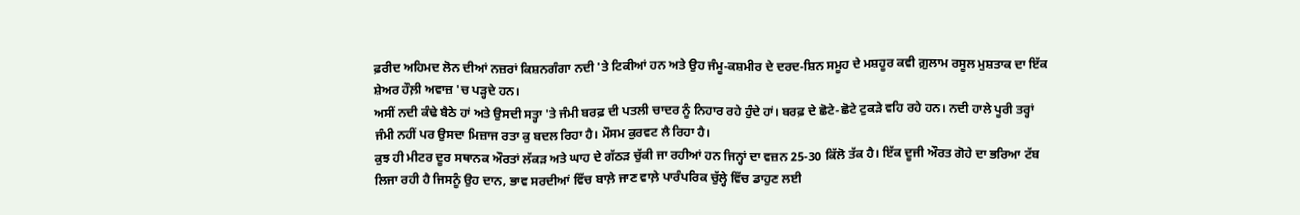ਫ਼ਰੀਦ ਅਹਿਮਦ ਲੋਨ ਦੀਆਂ ਨਜ਼ਰਾਂ ਕਿਸ਼ਨਗੰਗਾ ਨਦੀ 'ਤੇ ਟਿਕੀਆਂ ਹਨ ਅਤੇ ਉਹ ਜੰਮੂ-ਕਸ਼ਮੀਰ ਦੇ ਦਰਦ-ਸ਼ਿਨ ਸਮੂਹ ਦੇ ਮਸ਼ਹੂਰ ਕਵੀ ਗ਼ੁਲਾਮ ਰਸੂਲ ਮੁਸ਼ਤਾਕ ਦਾ ਇੱਕ ਸ਼ੇਅਰ ਹੌਲ਼ੀ ਅਵਾਜ਼ 'ਚ ਪੜ੍ਹਦੇ ਹਨ।
ਅਸੀਂ ਨਦੀ ਕੰਢੇ ਬੈਠੇ ਹਾਂ ਅਤੇ ਉਸਦੀ ਸਤ੍ਹਾ 'ਤੇ ਜੰਮੀ ਬਰਫ਼ ਦੀ ਪਤਲੀ ਚਾਦਰ ਨੂੰ ਨਿਹਾਰ ਰਹੇ ਹੁੰਦੇ ਹਾਂ। ਬਰਫ਼ ਦੇ ਛੋਟੇ-ਛੋਟੇ ਟੁਕੜੇ ਵਹਿ ਰਹੇ ਹਨ। ਨਦੀ ਹਾਲੇ ਪੂਰੀ ਤਰ੍ਹਾਂ ਜੰਮੀ ਨਹੀਂ ਪਰ ਉਸਦਾ ਮਿਜ਼ਾਜ ਰਤਾ ਕੁ ਬਦਲ ਰਿਹਾ ਹੈ। ਮੌਸਮ ਕੁਰਵਟ ਲੈ ਰਿਹਾ ਹੈ।
ਕੁਝ ਹੀ ਮੀਟਰ ਦੂਰ ਸਥਾਨਕ ਔਰਤਾਂ ਲੱਕੜ ਅਤੇ ਘਾਹ ਦੇ ਗੱਠੜ ਚੁੱਕੀ ਜਾ ਰਹੀਆਂ ਹਨ ਜਿਨ੍ਹਾਂ ਦਾ ਵਜ਼ਨ 25-30 ਕਿੱਲੋ ਤੱਕ ਹੈ। ਇੱਕ ਦੂਜੀ ਔਰਤ ਗੋਹੇ ਦਾ ਭਰਿਆ ਟੱਬ ਲਿਜਾ ਰਹੀ ਹੈ ਜਿਸਨੂੰ ਉਹ ਦਾਨ, ਭਾਵ ਸਰਦੀਆਂ ਵਿੱਚ ਬਾਲ਼ੇ ਜਾਣ ਵਾਲ਼ੇ ਪਾਰੰਪਰਿਕ ਚੁੱਲ੍ਹੇ ਵਿੱਚ ਡਾਹੁਣ ਲਈ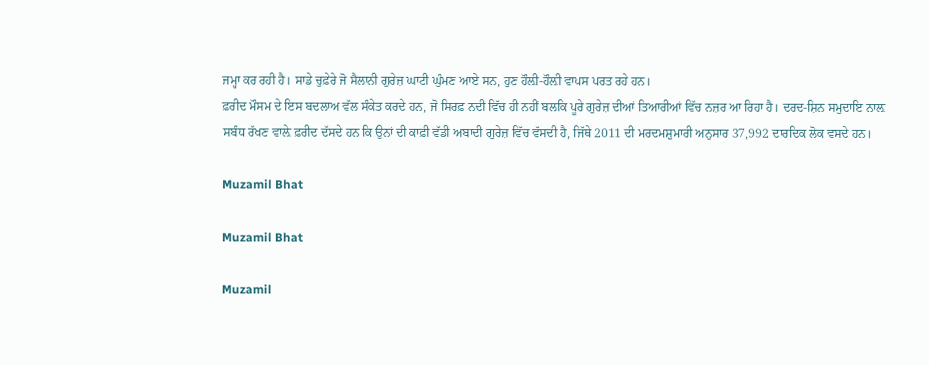ਜਮ੍ਹਾ ਕਰ ਰਹੀ ਹੈ। ਸਾਡੇ ਚੁਫ਼ੇਰੇ ਜੋ ਸੈਲਾਨੀ ਗੁਰੇਜ਼ ਘਾਟੀ ਘੁੰਮਣ ਆਏ ਸਨ, ਹੁਣ ਹੌਲ਼ੀ-ਹੌਲ਼ੀ ਵਾਪਸ ਪਰਤ ਰਹੇ ਹਨ।
ਫ਼ਰੀਦ ਮੌਸਮ ਦੇ ਇਸ ਬਦਲਾਅ ਵੱਲ ਸੰਕੇਤ ਕਰਦੇ ਹਨ, ਜੋ ਸਿਰਫ਼ ਨਦੀ ਵਿੱਚ ਹੀ ਨਹੀਂ ਬਲਕਿ ਪੂਰੇ ਗੁਰੇਜ਼ ਦੀਆਂ ਤਿਆਰੀਆਂ ਵਿੱਚ ਨਜ਼ਰ ਆ ਰਿਹਾ ਹੈ। ਦਰਦ-ਸ਼ਿਨ ਸਮੁਦਾਇ ਨਾਲ਼ ਸਬੰਧ ਰੱਖਣ ਵਾਲ਼ੇ ਫ਼ਰੀਦ ਦੱਸਦੇ ਹਨ ਕਿ ਉਨਾਂ ਦੀ ਕਾਫ਼ੀ ਵੱਡੀ ਅਬਾਦੀ ਗੁਰੇਜ਼ ਵਿੱਚ ਵੱਸਦੀ ਹੈ, ਜਿੱਥੇ 2011 ਦੀ ਮਰਦਮਸ਼ੁਮਾਰੀ ਅਨੁਸਾਰ 37,992 ਦਾਰਦਿਕ ਲੋਕ ਵਸਦੇ ਹਨ।

Muzamil Bhat

Muzamil Bhat

Muzamil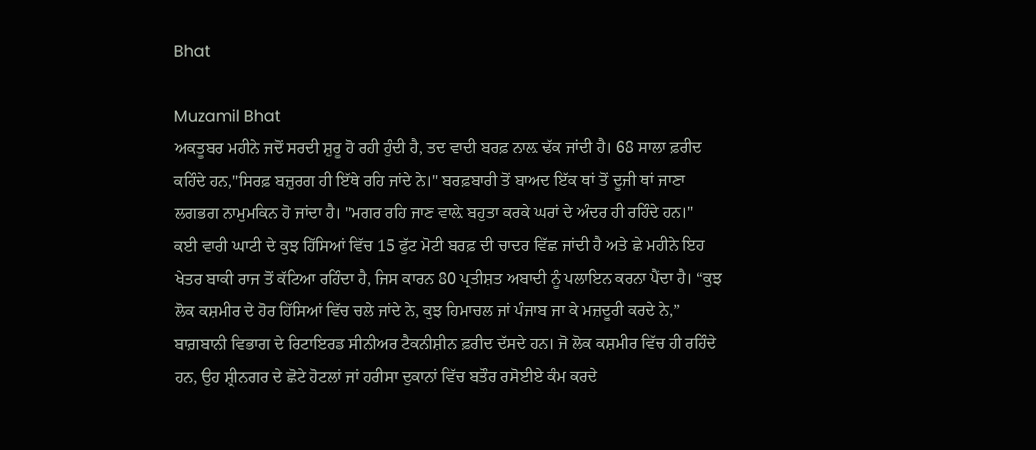Bhat

Muzamil Bhat
ਅਕਤੂਬਰ ਮਹੀਨੇ ਜਦੋਂ ਸਰਦੀ ਸ਼ੁਰੂ ਹੋ ਰਹੀ ਹੁੰਦੀ ਹੈ, ਤਦ ਵਾਦੀ ਬਰਫ਼ ਨਾਲ਼ ਢੱਕ ਜਾਂਦੀ ਹੈ। 68 ਸਾਲਾ ਫ਼ਰੀਦ ਕਹਿੰਦੇ ਹਨ,"ਸਿਰਫ਼ ਬਜ਼ੁਰਗ ਹੀ ਇੱਥੇ ਰਹਿ ਜਾਂਦੇ ਨੇ।" ਬਰਫ਼ਬਾਰੀ ਤੋਂ ਬਾਅਦ ਇੱਕ ਥਾਂ ਤੋਂ ਦੂਜੀ ਥਾਂ ਜਾਣਾ ਲਗਭਗ ਨਾਮੁਮਕਿਨ ਹੋ ਜਾਂਦਾ ਹੈ। "ਮਗਰ ਰਹਿ ਜਾਣ ਵਾਲ਼ੇ ਬਹੁਤਾ ਕਰਕੇ ਘਰਾਂ ਦੇ ਅੰਦਰ ਹੀ ਰਹਿੰਦੇ ਹਨ।"
ਕਈ ਵਾਰੀ ਘਾਟੀ ਦੇ ਕੁਝ ਹਿੱਸਿਆਂ ਵਿੱਚ 15 ਫੁੱਟ ਮੋਟੀ ਬਰਫ਼ ਦੀ ਚਾਦਰ ਵਿੱਛ ਜਾਂਦੀ ਹੈ ਅਤੇ ਛੇ ਮਹੀਨੇ ਇਹ ਖੇਤਰ ਬਾਕੀ ਰਾਜ ਤੋਂ ਕੱਟਿਆ ਰਹਿੰਦਾ ਹੈ, ਜਿਸ ਕਾਰਨ 80 ਪ੍ਰਤੀਸ਼ਤ ਅਬਾਦੀ ਨੂੰ ਪਲਾਇਨ ਕਰਨਾ ਪੈਂਦਾ ਹੈ। “ਕੁਝ ਲੋਕ ਕਸ਼ਮੀਰ ਦੇ ਹੋਰ ਹਿੱਸਿਆਂ ਵਿੱਚ ਚਲੇ ਜਾਂਦੇ ਨੇ, ਕੁਝ ਹਿਮਾਚਲ ਜਾਂ ਪੰਜਾਬ ਜਾ ਕੇ ਮਜ਼ਦੂਰੀ ਕਰਦੇ ਨੇ,” ਬਾਗ਼ਬਾਨੀ ਵਿਭਾਗ ਦੇ ਰਿਟਾਇਰਡ ਸੀਨੀਅਰ ਟੈਕਨੀਸ਼ੀਨ ਫ਼ਰੀਦ ਦੱਸਦੇ ਹਨ। ਜੋ ਲੋਕ ਕਸ਼ਮੀਰ ਵਿੱਚ ਹੀ ਰਹਿੰਦੇ ਹਨ, ਉਹ ਸ਼੍ਰੀਨਗਰ ਦੇ ਛੋਟੇ ਹੋਟਲਾਂ ਜਾਂ ਹਰੀਸਾ ਦੁਕਾਨਾਂ ਵਿੱਚ ਬਤੌਰ ਰਸੋਈਏ ਕੰਮ ਕਰਦੇ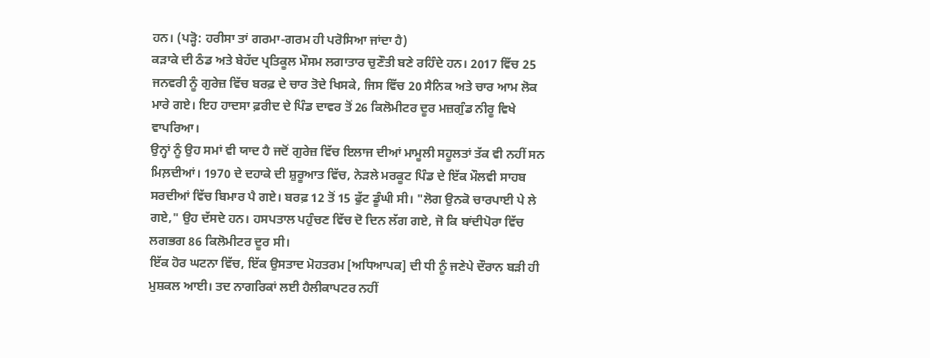ਹਨ। (ਪੜ੍ਹੋ: ਹਰੀਸਾ ਤਾਂ ਗਰਮਾ-ਗਰਮ ਹੀ ਪਰੋਸਿਆ ਜਾਂਦਾ ਹੈ)
ਕੜਾਕੇ ਦੀ ਠੰਡ ਅਤੇ ਬੇਹੱਦ ਪ੍ਰਤਿਕੂਲ ਮੌਸਮ ਲਗਾਤਾਰ ਚੁਣੌਤੀ ਬਣੇ ਰਹਿੰਦੇ ਹਨ। 2017 ਵਿੱਚ 25 ਜਨਵਰੀ ਨੂੰ ਗੁਰੇਜ਼ ਵਿੱਚ ਬਰਫ਼ ਦੇ ਚਾਰ ਤੋਦੇ ਖਿਸਕੇ, ਜਿਸ ਵਿੱਚ 20 ਸੈਨਿਕ ਅਤੇ ਚਾਰ ਆਮ ਲੋਕ ਮਾਰੇ ਗਏ। ਇਹ ਹਾਦਸਾ ਫ਼ਰੀਦ ਦੇ ਪਿੰਡ ਦਾਵਰ ਤੋਂ 26 ਕਿਲੋਮੀਟਰ ਦੂਰ ਮਜ਼ਗੁੰਡ ਨੀਰੂ ਵਿਖੇ ਵਾਪਰਿਆ।
ਉਨ੍ਹਾਂ ਨੂੰ ਉਹ ਸਮਾਂ ਵੀ ਯਾਦ ਹੈ ਜਦੋਂ ਗੁਰੇਜ਼ ਵਿੱਚ ਇਲਾਜ ਦੀਆਂ ਮਾਮੂਲੀ ਸਹੂਲਤਾਂ ਤੱਕ ਵੀ ਨਹੀਂ ਸਨ ਮਿਲ਼ਦੀਆਂ। 1970 ਦੇ ਦਹਾਕੇ ਦੀ ਸ਼ੁਰੂਆਤ ਵਿੱਚ, ਨੇੜਲੇ ਮਰਕੂਟ ਪਿੰਡ ਦੇ ਇੱਕ ਮੌਲਵੀ ਸਾਹਬ ਸਰਦੀਆਂ ਵਿੱਚ ਬਿਮਾਰ ਪੈ ਗਏ। ਬਰਫ਼ 12 ਤੋਂ 15 ਫੁੱਟ ਡੂੰਘੀ ਸੀ। "ਲੋਗ ਉਨਕੋ ਚਾਰਪਾਈ ਪੇ ਲੇ ਗਏ," ਉਹ ਦੱਸਦੇ ਹਨ। ਹਸਪਤਾਲ ਪਹੁੰਚਣ ਵਿੱਚ ਦੋ ਦਿਨ ਲੱਗ ਗਏ, ਜੋ ਕਿ ਬਾਂਦੀਪੋਰਾ ਵਿੱਚ ਲਗਭਗ 86 ਕਿਲੋਮੀਟਰ ਦੂਰ ਸੀ।
ਇੱਕ ਹੋਰ ਘਟਨਾ ਵਿੱਚ, ਇੱਕ ਉਸਤਾਦ ਮੋਹਤਰਮ [ਅਧਿਆਪਕ] ਦੀ ਧੀ ਨੂੰ ਜਣੇਪੇ ਦੌਰਾਨ ਬੜੀ ਹੀ ਮੁਸ਼ਕਲ ਆਈ। ਤਦ ਨਾਗਰਿਕਾਂ ਲਈ ਹੈਲੀਕਾਪਟਰ ਨਹੀਂ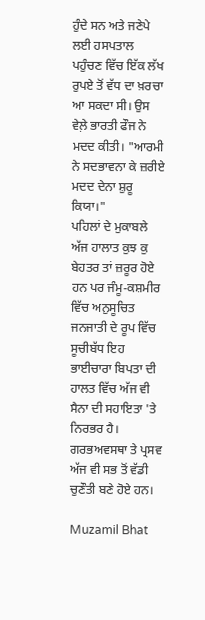ਹੁੰਦੇ ਸਨ ਅਤੇ ਜਣੇਪੇ ਲਈ ਹਸਪਤਾਲ ਪਹੁੰਚਣ ਵਿੱਚ ਇੱਕ ਲੱਖ ਰੁਪਏ ਤੋਂ ਵੱਧ ਦਾ ਖ਼ਰਚਾ ਆ ਸਕਦਾ ਸੀ। ਉਸ ਵੇਲ਼ੇ ਭਾਰਤੀ ਫੌਜ ਨੇ ਮਦਦ ਕੀਤੀ। "ਆਰਮੀ ਨੇ ਸਦਭਾਵਨਾ ਕੇ ਜ਼ਰੀਏ ਮਦਦ ਦੇਨਾ ਸ਼ੁਰੂ ਕਿਯਾ।"
ਪਹਿਲਾਂ ਦੇ ਮੁਕਾਬਲੇ ਅੱਜ ਹਾਲਾਤ ਕੁਝ ਕੁ ਬੇਹਤਰ ਤਾਂ ਜ਼ਰੂਰ ਹੋਏ ਹਨ ਪਰ ਜੰਮੂ-ਕਸ਼ਮੀਰ ਵਿੱਚ ਅਨੁਸੂਚਿਤ ਜਨਜਾਤੀ ਦੇ ਰੂਪ ਵਿੱਚ ਸੂਚੀਬੱਧ ਇਹ ਭਾਈਚਾਰਾ ਬਿਪਤਾ ਦੀ ਹਾਲਤ ਵਿੱਚ ਅੱਜ ਵੀ ਸੈਨਾ ਦੀ ਸਹਾਇਤਾ 'ਤੇ ਨਿਰਭਰ ਹੈ। ਗਰਭਅਵਸਥਾ ਤੇ ਪ੍ਰਸਵ ਅੱਜ ਵੀ ਸਭ ਤੋਂ ਵੱਡੀ ਚੁਣੌਤੀ ਬਣੇ ਹੋਏ ਹਨ।

Muzamil Bhat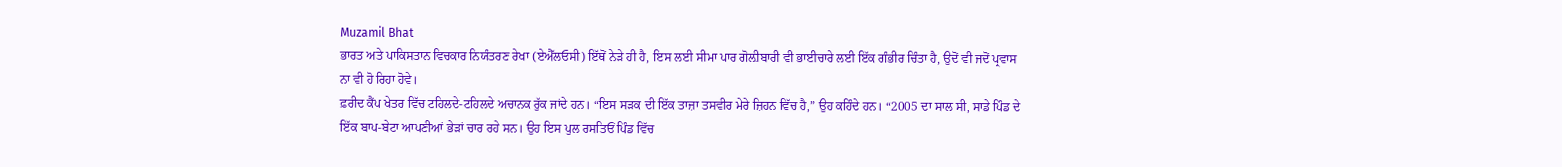Muzamil Bhat
ਭਾਰਤ ਅਤੇ ਪਾਕਿਸਤਾਨ ਵਿਚਕਾਰ ਨਿਯੰਤਰਣ ਰੇਖਾ (ਏਐੱਲਓਸੀ) ਇੱਥੋਂ ਨੇੜੇ ਹੀ ਹੈ, ਇਸ ਲਈ ਸੀਮਾ ਪਾਰ ਗੋਲ਼ੀਬਾਰੀ ਵੀ ਭਾਈਚਾਰੇ ਲਈ ਇੱਕ ਗੰਭੀਰ ਚਿੰਤਾ ਹੈ, ਉਦੋਂ ਵੀ ਜਦੋਂ ਪ੍ਰਵਾਸ ਨਾ ਵੀ ਹੋ ਰਿਹਾ ਹੋਵੇ।
ਫ਼ਰੀਦ ਕੈਂਪ ਖੇਤਰ ਵਿੱਚ ਟਹਿਲਦੇ-ਟਹਿਲਦੇ ਅਚਾਨਕ ਰੁੱਕ ਜਾਂਦੇ ਹਨ। “ਇਸ ਸੜਕ ਦੀ ਇੱਕ ਤਾਜ਼ਾ ਤਸਵੀਰ ਮੇਰੇ ਜ਼ਿਹਨ ਵਿੱਚ ਹੈ,” ਉਹ ਕਹਿੰਦੇ ਹਨ। “2005 ਦਾ ਸਾਲ ਸੀ, ਸਾਡੇ ਪਿੰਡ ਦੇ ਇੱਕ ਬਾਪ-ਬੇਟਾ ਆਪਣੀਆਂ ਭੇੜਾਂ ਚਾਰ ਰਹੇ ਸਨ। ਉਹ ਇਸ ਪੁਲ ਰਸਤਿਓਂ ਪਿੰਡ ਵਿੱਚ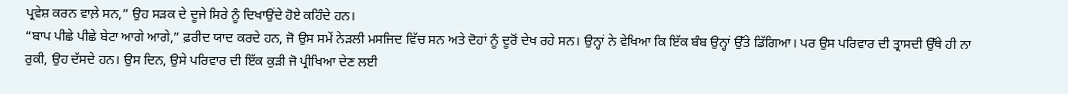ਪ੍ਰਵੇਸ਼ ਕਰਨ ਵਾਲ਼ੇ ਸਨ,” ਉਹ ਸੜਕ ਦੇ ਦੂਜੇ ਸਿਰੇ ਨੂੰ ਦਿਖਾਉਂਦੇ ਹੋਏ ਕਹਿੰਦੇ ਹਨ।
“ਬਾਪ ਪੀਛੇ ਪੀਛੇ ਬੇਟਾ ਆਗੇ ਆਗੇ,” ਫ਼ਰੀਦ ਯਾਦ ਕਰਦੇ ਹਨ, ਜੋ ਉਸ ਸਮੇਂ ਨੇੜਲੀ ਮਸਜਿਦ ਵਿੱਚ ਸਨ ਅਤੇ ਦੋਹਾਂ ਨੂੰ ਦੂਰੋਂ ਦੇਖ ਰਹੇ ਸਨ। ਉਨ੍ਹਾਂ ਨੇ ਵੇਖਿਆ ਕਿ ਇੱਕ ਬੰਬ ਉਨ੍ਹਾਂ ਉੱਤੇ ਡਿੱਗਿਆ। ਪਰ ਉਸ ਪਰਿਵਾਰ ਦੀ ਤ੍ਰਾਸਦੀ ਉੱਥੇ ਹੀ ਨਾ ਰੁਕੀ, ਉਹ ਦੱਸਦੇ ਹਨ। ਉਸ ਦਿਨ, ਉਸੇ ਪਰਿਵਾਰ ਦੀ ਇੱਕ ਕੁੜੀ ਜੋ ਪ੍ਰੀਖਿਆ ਦੇਣ ਲਈ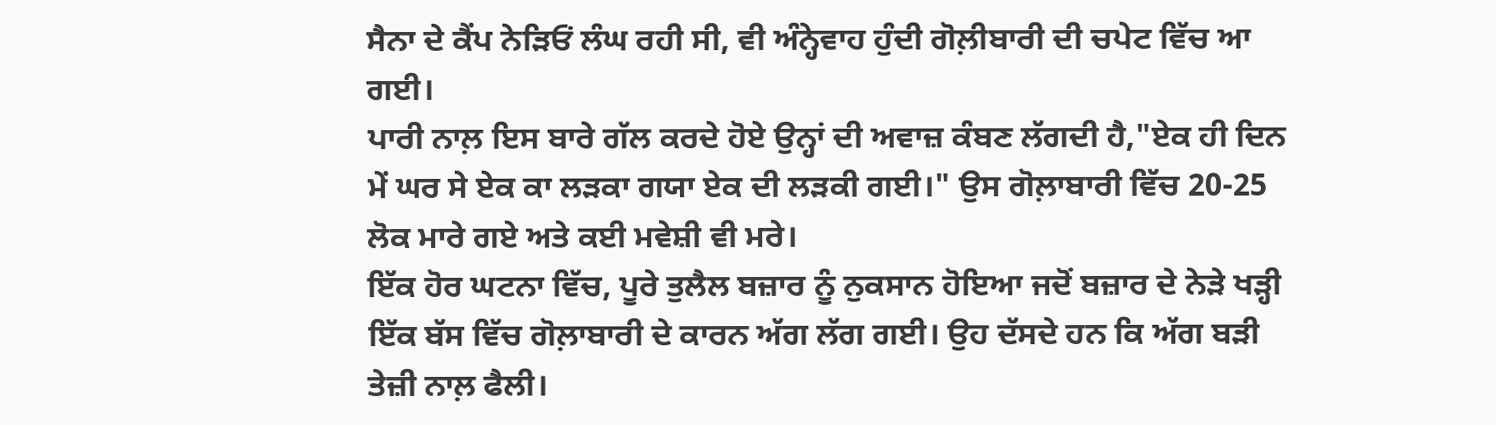ਸੈਨਾ ਦੇ ਕੈਂਪ ਨੇੜਿਓਂ ਲੰਘ ਰਹੀ ਸੀ, ਵੀ ਅੰਨ੍ਹੇਵਾਹ ਹੁੰਦੀ ਗੋਲ਼ੀਬਾਰੀ ਦੀ ਚਪੇਟ ਵਿੱਚ ਆ ਗਈ।
ਪਾਰੀ ਨਾਲ਼ ਇਸ ਬਾਰੇ ਗੱਲ ਕਰਦੇ ਹੋਏ ਉਨ੍ਹਾਂ ਦੀ ਅਵਾਜ਼ ਕੰਬਣ ਲੱਗਦੀ ਹੈ,"ਏਕ ਹੀ ਦਿਨ ਮੇਂ ਘਰ ਸੇ ਏਕ ਕਾ ਲੜਕਾ ਗਯਾ ਏਕ ਦੀ ਲੜਕੀ ਗਈ।" ਉਸ ਗੋਲ਼ਾਬਾਰੀ ਵਿੱਚ 20-25 ਲੋਕ ਮਾਰੇ ਗਏ ਅਤੇ ਕਈ ਮਵੇਸ਼ੀ ਵੀ ਮਰੇ।
ਇੱਕ ਹੋਰ ਘਟਨਾ ਵਿੱਚ, ਪੂਰੇ ਤੁਲੈਲ ਬਜ਼ਾਰ ਨੂੰ ਨੁਕਸਾਨ ਹੋਇਆ ਜਦੋਂ ਬਜ਼ਾਰ ਦੇ ਨੇੜੇ ਖੜ੍ਹੀ ਇੱਕ ਬੱਸ ਵਿੱਚ ਗੋਲ਼ਾਬਾਰੀ ਦੇ ਕਾਰਨ ਅੱਗ ਲੱਗ ਗਈ। ਉਹ ਦੱਸਦੇ ਹਨ ਕਿ ਅੱਗ ਬੜੀ ਤੇਜ਼ੀ ਨਾਲ਼ ਫੈਲੀ।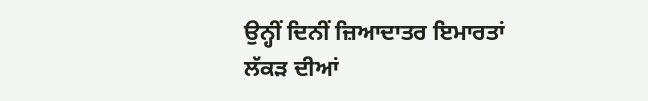ਉਨ੍ਹੀਂ ਦਿਨੀਂ ਜ਼ਿਆਦਾਤਰ ਇਮਾਰਤਾਂ ਲੱਕੜ ਦੀਆਂ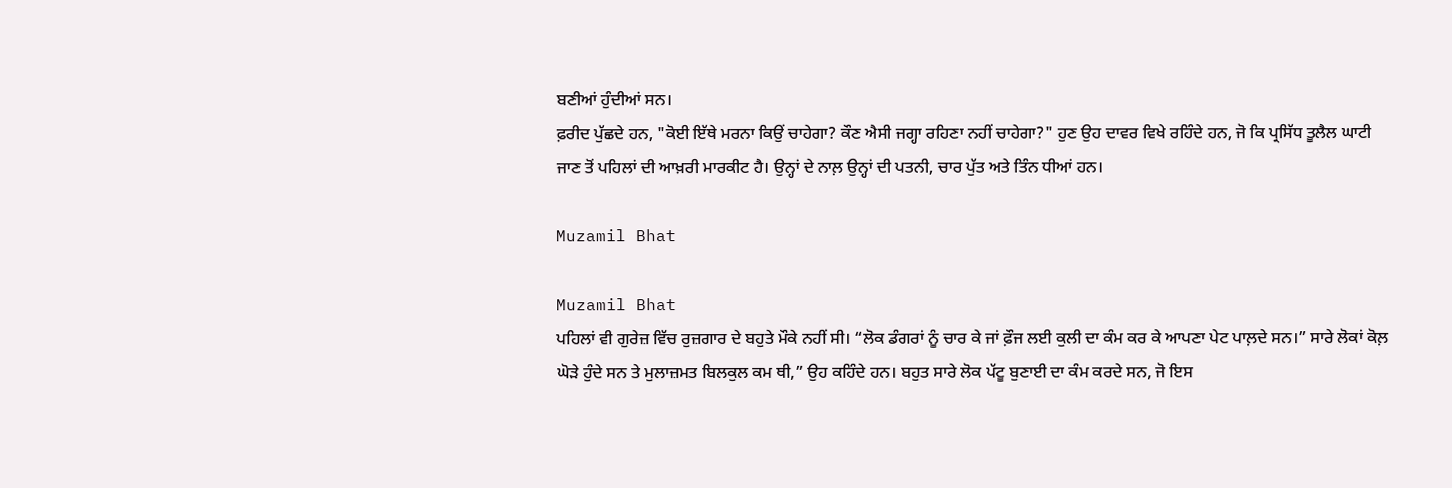ਬਣੀਆਂ ਹੁੰਦੀਆਂ ਸਨ।
ਫ਼ਰੀਦ ਪੁੱਛਦੇ ਹਨ, "ਕੋਈ ਇੱਥੇ ਮਰਨਾ ਕਿਉਂ ਚਾਹੇਗਾ? ਕੌਣ ਐਸੀ ਜਗ੍ਹਾ ਰਹਿਣਾ ਨਹੀਂ ਚਾਹੇਗਾ?" ਹੁਣ ਉਹ ਦਾਵਰ ਵਿਖੇ ਰਹਿੰਦੇ ਹਨ, ਜੋ ਕਿ ਪ੍ਰਸਿੱਧ ਤੂਲੈਲ ਘਾਟੀ ਜਾਣ ਤੋਂ ਪਹਿਲਾਂ ਦੀ ਆਖ਼ਰੀ ਮਾਰਕੀਟ ਹੈ। ਉਨ੍ਹਾਂ ਦੇ ਨਾਲ਼ ਉਨ੍ਹਾਂ ਦੀ ਪਤਨੀ, ਚਾਰ ਪੁੱਤ ਅਤੇ ਤਿੰਨ ਧੀਆਂ ਹਨ।

Muzamil Bhat

Muzamil Bhat
ਪਹਿਲਾਂ ਵੀ ਗੁਰੇਜ਼ ਵਿੱਚ ਰੁਜ਼ਗਾਰ ਦੇ ਬਹੁਤੇ ਮੌਕੇ ਨਹੀਂ ਸੀ। “ਲੋਕ ਡੰਗਰਾਂ ਨੂੰ ਚਾਰ ਕੇ ਜਾਂ ਫ਼ੌਜ ਲਈ ਕੁਲੀ ਦਾ ਕੰਮ ਕਰ ਕੇ ਆਪਣਾ ਪੇਟ ਪਾਲ਼ਦੇ ਸਨ।” ਸਾਰੇ ਲੋਕਾਂ ਕੋਲ਼ ਘੋੜੇ ਹੁੰਦੇ ਸਨ ਤੇ ਮੁਲਾਜ਼ਮਤ ਬਿਲਕੁਲ ਕਮ ਥੀ,” ਉਹ ਕਹਿੰਦੇ ਹਨ। ਬਹੁਤ ਸਾਰੇ ਲੋਕ ਪੱਟੂ ਬੁਣਾਈ ਦਾ ਕੰਮ ਕਰਦੇ ਸਨ, ਜੋ ਇਸ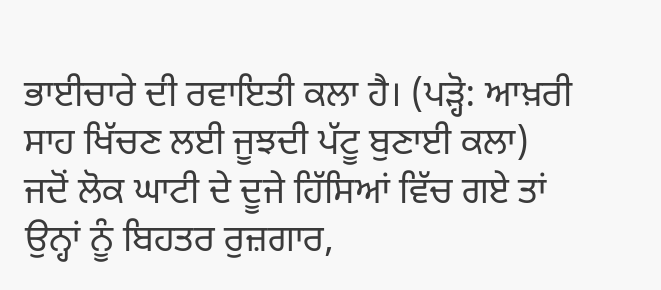ਭਾਈਚਾਰੇ ਦੀ ਰਵਾਇਤੀ ਕਲਾ ਹੈ। (ਪੜ੍ਹੋ: ਆਖ਼ਰੀ ਸਾਹ ਖਿੱਚਣ ਲਈ ਜੂਝਦੀ ਪੱਟੂ ਬੁਣਾਈ ਕਲਾ)
ਜਦੋਂ ਲੋਕ ਘਾਟੀ ਦੇ ਦੂਜੇ ਹਿੱਸਿਆਂ ਵਿੱਚ ਗਏ ਤਾਂ ਉਨ੍ਹਾਂ ਨੂੰ ਬਿਹਤਰ ਰੁਜ਼ਗਾਰ,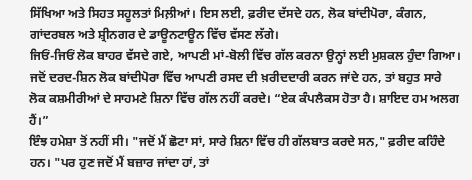ਸਿੱਖਿਆ ਅਤੇ ਸਿਹਤ ਸਹੂਲਤਾਂ ਮਿਲ਼ੀਆਂ। ਇਸ ਲਈ, ਫ਼ਰੀਦ ਦੱਸਦੇ ਹਨ, ਲੋਕ ਬਾਂਦੀਪੋਰਾ, ਕੰਗਨ, ਗਾਂਦਰਬਲ ਅਤੇ ਸ਼੍ਰੀਨਗਰ ਦੇ ਡਾਊਨਟਾਊਨ ਵਿੱਚ ਵੱਸਣ ਲੱਗੇ।
ਜਿਓਂ-ਜਿਓਂ ਲੋਕ ਬਾਹਰ ਵੱਸਦੇ ਗਏ, ਆਪਣੀ ਮਾਂ-ਬੋਲੀ ਵਿੱਚ ਗੱਲ ਕਰਨਾ ਉਨ੍ਹਾਂ ਲਈ ਮੁਸ਼ਕਲ ਹੁੰਦਾ ਗਿਆ। ਜਦੋਂ ਦਰਦ-ਸ਼ਿਨ ਲੋਕ ਬਾਂਦੀਪੋਰਾ ਵਿੱਚ ਆਪਣੀ ਰਸਦ ਦੀ ਖ਼ਰੀਦਦਾਰੀ ਕਰਨ ਜਾਂਦੇ ਹਨ, ਤਾਂ ਬਹੁਤ ਸਾਰੇ ਲੋਕ ਕਸ਼ਮੀਰੀਆਂ ਦੇ ਸਾਹਮਣੇ ਸ਼ਿਨਾ ਵਿੱਚ ਗੱਲ ਨਹੀਂ ਕਰਦੇ। “ਏਕ ਕੰਪਲੈਕਸ ਹੋਤਾ ਹੈ। ਸ਼ਾਇਦ ਹਮ ਅਲਗ ਹੈਂ।”
ਇੰਝ ਹਮੇਸ਼ਾ ਤੋਂ ਨਹੀਂ ਸੀ। "ਜਦੋਂ ਮੈਂ ਛੋਟਾ ਸਾਂ, ਸਾਰੇ ਸ਼ਿਨਾ ਵਿੱਚ ਹੀ ਗੱਲਬਾਤ ਕਰਦੇ ਸਨ," ਫ਼ਰੀਦ ਕਹਿੰਦੇ ਹਨ। "ਪਰ ਹੁਣ ਜਦੋਂ ਮੈਂ ਬਜ਼ਾਰ ਜਾਂਦਾ ਹਾਂ, ਤਾਂ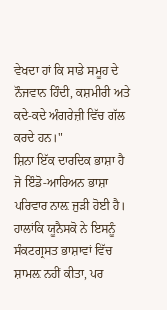ਵੇਖਦਾ ਹਾਂ ਕਿ ਸਾਡੇ ਸਮੂਹ ਦੇ ਨੌਜਵਾਨ ਹਿੰਦੀ, ਕਸ਼ਮੀਰੀ ਅਤੇ ਕਦੇ-ਕਦੇ ਅੰਗਰੇਜ਼ੀ ਵਿੱਚ ਗੱਲ ਕਰਦੇ ਹਨ।"
ਸ਼ਿਨਾ ਇੱਕ ਦਾਰਦਿਕ ਭਾਸ਼ਾ ਹੈ ਜੋ ਇੰਡੋ-ਆਰਿਅਨ ਭਾਸ਼ਾ ਪਰਿਵਾਰ ਨਾਲ਼ ਜੁੜੀ ਹੋਈ ਹੈ। ਹਾਲਾਂਕਿ ਯੂਨੈਸਕੋ ਨੇ ਇਸਨੂੰ ਸੰਕਟਗ੍ਰਸਤ ਭਾਸ਼ਾਵਾਂ ਵਿੱਚ ਸ਼ਾਮਲ਼ ਨਹੀਂ ਕੀਤਾ, ਪਰ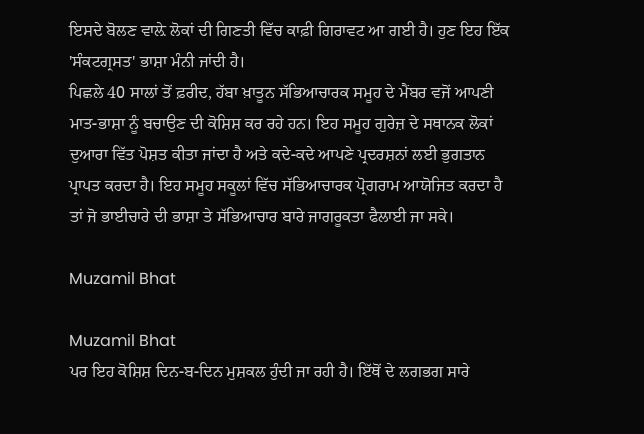ਇਸਦੇ ਬੋਲਣ ਵਾਲ਼ੇ ਲੋਕਾਂ ਦੀ ਗਿਣਤੀ ਵਿੱਚ ਕਾਫ਼ੀ ਗਿਰਾਵਟ ਆ ਗਈ ਹੈ। ਹੁਣ ਇਹ ਇੱਕ 'ਸੰਕਟਗ੍ਰਸਤ' ਭਾਸ਼ਾ ਮੰਨੀ ਜਾਂਦੀ ਹੈ।
ਪਿਛਲੇ 40 ਸਾਲਾਂ ਤੋਂ ਫ਼ਰੀਦ, ਹੱਬਾ ਖ਼ਾਤੂਨ ਸੱਭਿਆਚਾਰਕ ਸਮੂਹ ਦੇ ਮੈਂਬਰ ਵਜੋਂ ਆਪਣੀ ਮਾਤ-ਭਾਸ਼ਾ ਨੂੰ ਬਚਾਉਣ ਦੀ ਕੋਸ਼ਿਸ਼ ਕਰ ਰਹੇ ਹਨ। ਇਹ ਸਮੂਹ ਗੁਰੇਜ਼ ਦੇ ਸਥਾਨਕ ਲੋਕਾਂ ਦੁਆਰਾ ਵਿੱਤ ਪੋਸ਼ਤ ਕੀਤਾ ਜਾਂਦਾ ਹੈ ਅਤੇ ਕਦੇ-ਕਦੇ ਆਪਣੇ ਪ੍ਰਦਰਸ਼ਨਾਂ ਲਈ ਭੁਗਤਾਨ ਪ੍ਰਾਪਤ ਕਰਦਾ ਹੈ। ਇਹ ਸਮੂਹ ਸਕੂਲਾਂ ਵਿੱਚ ਸੱਭਿਆਚਾਰਕ ਪ੍ਰੋਗਰਾਮ ਆਯੋਜਿਤ ਕਰਦਾ ਹੈ ਤਾਂ ਜੋ ਭਾਈਚਾਰੇ ਦੀ ਭਾਸ਼ਾ ਤੇ ਸੱਭਿਆਚਾਰ ਬਾਰੇ ਜਾਗਰੂਕਤਾ ਫੈਲਾਈ ਜਾ ਸਕੇ।

Muzamil Bhat

Muzamil Bhat
ਪਰ ਇਹ ਕੋਸ਼ਿਸ਼ ਦਿਨ-ਬ-ਦਿਨ ਮੁਸ਼ਕਲ ਹੁੰਦੀ ਜਾ ਰਹੀ ਹੈ। ਇੱਥੋਂ ਦੇ ਲਗਭਗ ਸਾਰੇ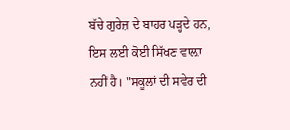ਬੱਚੇ ਗੁਰੇਜ਼ ਦੇ ਬਾਹਰ ਪੜ੍ਹਦੇ ਹਨ, ਇਸ ਲਈ ਕੋਈ ਸਿੱਖਣ ਵਾਲ਼ਾ ਨਹੀਂ ਹੈ। "ਸਕੂਲਾਂ ਦੀ ਸਵੇਰ ਦੀ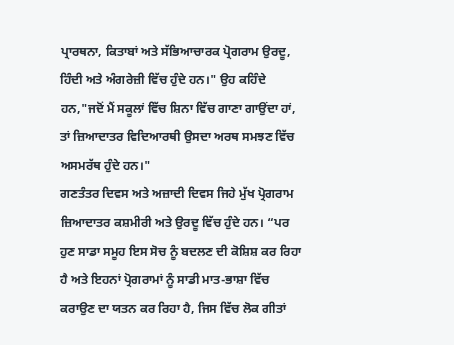ਪ੍ਰਾਰਥਨਾ, ਕਿਤਾਬਾਂ ਅਤੇ ਸੱਭਿਆਚਾਰਕ ਪ੍ਰੋਗਰਾਮ ਉਰਦੂ, ਹਿੰਦੀ ਅਤੇ ਅੰਗਰੇਜ਼ੀ ਵਿੱਚ ਹੁੰਦੇ ਹਨ।" ਉਹ ਕਹਿੰਦੇ ਹਨ,"ਜਦੋਂ ਮੈਂ ਸਕੂਲਾਂ ਵਿੱਚ ਸ਼ਿਨਾ ਵਿੱਚ ਗਾਣਾ ਗਾਉਂਦਾ ਹਾਂ, ਤਾਂ ਜ਼ਿਆਦਾਤਰ ਵਿਦਿਆਰਥੀ ਉਸਦਾ ਅਰਥ ਸਮਝਣ ਵਿੱਚ ਅਸਮਰੱਥ ਹੁੰਦੇ ਹਨ।"
ਗਣਤੰਤਰ ਦਿਵਸ ਅਤੇ ਅਜ਼ਾਦੀ ਦਿਵਸ ਜਿਹੇ ਮੁੱਖ ਪ੍ਰੋਗਰਾਮ ਜ਼ਿਆਦਾਤਰ ਕਸ਼ਮੀਰੀ ਅਤੇ ਉਰਦੂ ਵਿੱਚ ਹੁੰਦੇ ਹਨ। “ਪਰ ਹੁਣ ਸਾਡਾ ਸਮੂਹ ਇਸ ਸੋਚ ਨੂੰ ਬਦਲਣ ਦੀ ਕੋਸ਼ਿਸ਼ ਕਰ ਰਿਹਾ ਹੈ ਅਤੇ ਇਹਨਾਂ ਪ੍ਰੋਗਰਾਮਾਂ ਨੂੰ ਸਾਡੀ ਮਾਤ-ਭਾਸ਼ਾ ਵਿੱਚ ਕਰਾਉਣ ਦਾ ਯਤਨ ਕਰ ਰਿਹਾ ਹੈ, ਜਿਸ ਵਿੱਚ ਲੋਕ ਗੀਤਾਂ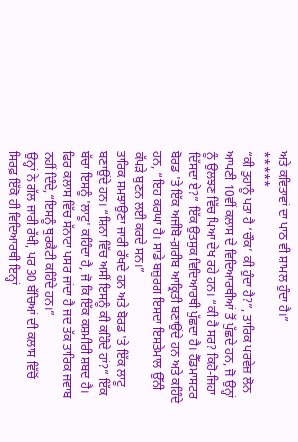ਅਤੇ ਕਵਿਤਾਵਾਂ ਦਾ ਪਾਠ ਵੀ ਸ਼ਾਮਲ ਹੁੰਦਾ ਹੈ।”
*****
“ਕੀ ਤੁਹਾਨੂੰ ਪਤਾ ਹੈ ‘ਚੌਕ’ ਕੀ ਹੁੰਦਾ ਹੈ?”, ਤਾਰਿਕ ਪਰਵੇਜ਼ ਲੋਨ ਆਪਣੀ 10ਵੀਂ ਕਲਾਸ ਦੇ ਵਿਦਿਆਰਥੀਆਂ ਤੋਂ ਪੁੱਛਦੇ ਹਨ, ਜੋ ਉਨ੍ਹਾਂ ਨੂੰ ਉਲਝਣ ਵਿੱਚ ਪਿਆ ਦੇਖ ਰਹੇ ਹਨ। “ਕੀ ਹੈ ਸਰ? ਕਿਹੋ-ਜਿਹਾ ਦਿੱਸਦਾ ਏ?” ਇੱਕ ਉਤਸੁਕ ਵਿਦਿਆਰਥੀ ਪੁੱਛਦਾ ਹੈ। ਹੈੱਡਮਾਸਟਰ ਬੋਰਡ 'ਤੇ ਇੱਕ ਅਜੀਬੋ-ਗ਼ਰੀਬ ਆਕ੍ਰਿਤੀ ਬਣਾਉਂਦੇ ਹਨ ਅਤੇ ਕਹਿੰਦੇ ਹਨ, “ਇਹ ਕਰਘਾ ਹੈ। ਸਾਡੇ ਬਜ਼ੁਰਗ ਇਸਦਾ ਇਸਤੇਮਾਲ ਉੱਨੀ ਕੱਪੜੇ ਬੁਣਨ ਲਈ ਕਰਦੇ ਸਨ।”
ਤਾਰਿਕ ਸਮਝਾਉਣਾ ਜਾਰੀ ਰੱਖਦੇ ਹਨ ਅਤੇ ਬੋਰਡ 'ਤੇ ਇੱਕ ਲਾਟੂ ਬਣਾਉਂਦੇ ਹਨ। “ਸ਼ਿਨਾ ਵਿੱਚ ਅਸੀਂ ਇਸਨੂੰ ਕੀ ਕਹਿੰਦੇ ਹਾਂ?” ਇੱਕ ਬੱਚਾ ਇਸਨੂੰ 'ਲਾਟੂ' ਕਹਿੰਦਾ ਹੈ, ਜੋ ਕਿ ਇੱਕ ਕਸ਼ਮੀਰੀ ਸ਼ਬਦ ਹੈ। ਫਿਰ ਕਲਾਸ ਵਿੱਚ ਸੱਨਾਟਾ ਪਸਰ ਜਾਂਦਾ ਹੈ ਜਦ ਤੱਕ ਤਾਰਿਕ ਜਵਾਬ ਨਹੀਂ ਦਿੰਦੇ,“ਇਸਨੂੰ ਥੁਰਕੈਟੀ ਕਹਿੰਦੇ ਹਨ।”
ਉਨ੍ਹਾਂ ਨੇ ਗੱਲ ਜਾਰੀ ਰੱਖੀ, ਪਰ 30 ਬੱਚਿਆਂ ਦੀ ਕਲਾਸ ਵਿੱਚੋਂ ਸਿਰਫ਼ ਇੱਕੋ ਹੀ ਵਿਦਿਆਰਥੀ ਇਨ੍ਹਾਂ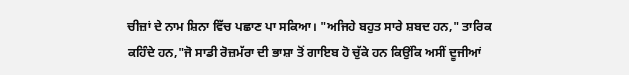ਚੀਜ਼ਾਂ ਦੇ ਨਾਮ ਸ਼ਿਨਾ ਵਿੱਚ ਪਛਾਣ ਪਾ ਸਕਿਆ। "ਅਜਿਹੇ ਬਹੁਤ ਸਾਰੇ ਸ਼ਬਦ ਹਨ," ਤਾਰਿਕ ਕਹਿੰਦੇ ਹਨ,"ਜੋ ਸਾਡੀ ਰੋਜ਼ਮੱਰਾ ਦੀ ਭਾਸ਼ਾ ਤੋਂ ਗਾਇਬ ਹੋ ਚੁੱਕੇ ਹਨ ਕਿਉਂਕਿ ਅਸੀਂ ਦੂਜੀਆਂ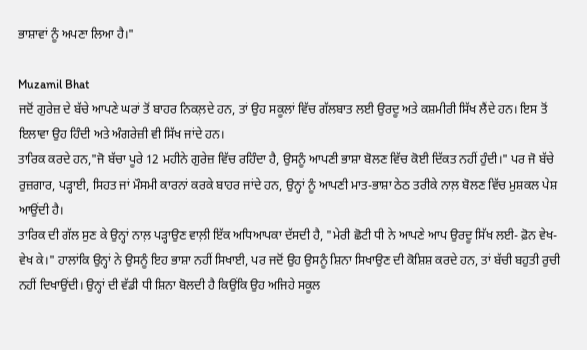ਭਾਸ਼ਾਵਾਂ ਨੂੰ ਅਪਣਾ ਲਿਆ ਹੈ।"

Muzamil Bhat
ਜਦੋਂ ਗੁਰੇਜ਼ ਦੇ ਬੱਚੇ ਆਪਣੇ ਘਰਾਂ ਤੋਂ ਬਾਹਰ ਨਿਕਲ਼ਦੇ ਹਨ, ਤਾਂ ਉਹ ਸਕੂਲਾਂ ਵਿੱਚ ਗੱਲਬਾਤ ਲਈ ਉਰਦੂ ਅਤੇ ਕਸ਼ਮੀਰੀ ਸਿੱਖ ਲੈਂਦੇ ਹਨ। ਇਸ ਤੋਂ ਇਲਾਵਾ ਉਹ ਹਿੰਦੀ ਅਤੇ ਅੰਗਰੇਜ਼ੀ ਵੀ ਸਿੱਖ ਜਾਂਦੇ ਹਨ।
ਤਾਰਿਕ ਕਰਦੇ ਹਨ,"ਜੋ ਬੱਚਾ ਪੂਰੇ 12 ਮਹੀਨੇ ਗੁਰੇਜ਼ ਵਿੱਚ ਰਹਿੰਦਾ ਹੈ, ਉਸਨੂੰ ਆਪਣੀ ਭਾਸ਼ਾ ਬੋਲਣ ਵਿੱਚ ਕੋਈ ਦਿੱਕਤ ਨਹੀਂ ਹੁੰਦੀ।" ਪਰ ਜੋ ਬੱਚੇ ਰੁਜ਼ਗਾਰ, ਪੜ੍ਹਾਈ, ਸਿਹਤ ਜਾਂ ਮੌਸਮੀ ਕਾਰਨਾਂ ਕਰਕੇ ਬਾਹਰ ਜਾਂਦੇ ਹਨ, ਉਨ੍ਹਾਂ ਨੂੰ ਆਪਣੀ ਮਾਤ-ਭਾਸ਼ਾ ਠੇਠ ਤਰੀਕੇ ਨਾਲ਼ ਬੋਲਣ ਵਿੱਚ ਮੁਸ਼ਕਲ ਪੇਸ਼ ਆਉਂਦੀ ਹੈ।
ਤਾਰਿਕ ਦੀ ਗੱਲ ਸੁਣ ਕੇ ਉਨ੍ਹਾਂ ਨਾਲ਼ ਪੜ੍ਹਾਉਣ ਵਾਲ਼ੀ ਇੱਕ ਅਧਿਆਪਕਾ ਦੱਸਦੀ ਹੈ, "ਮੇਰੀ ਛੋਟੀ ਧੀ ਨੇ ਆਪਣੇ ਆਪ ਉਰਦੂ ਸਿੱਖ ਲਈ- ਫ਼ੋਨ ਵੇਖ-ਵੇਖ ਕੇ।" ਹਾਲਾਂਕਿ ਉਨ੍ਹਾਂ ਨੇ ਉਸਨੂੰ ਇਹ ਭਾਸ਼ਾ ਨਹੀਂ ਸਿਖਾਈ, ਪਰ ਜਦੋਂ ਉਹ ਉਸਨੂੰ ਸ਼ਿਨਾ ਸਿਖਾਉਣ ਦੀ ਕੋਸ਼ਿਸ਼ ਕਰਦੇ ਹਨ, ਤਾਂ ਬੱਚੀ ਬਹੁਤੀ ਰੁਚੀ ਨਹੀਂ ਦਿਖਾਉਂਦੀ। ਉਨ੍ਹਾਂ ਦੀ ਵੱਡੀ ਧੀ ਸ਼ਿਨਾ ਬੋਲਦੀ ਹੈ ਕਿਉਂਕਿ ਉਹ ਅਜਿਹੇ ਸਕੂਲ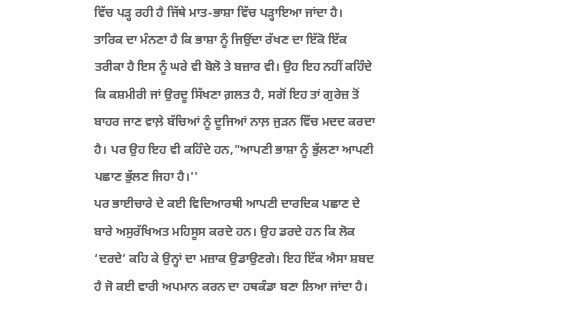ਵਿੱਚ ਪੜ੍ਹ ਰਹੀ ਹੈ ਜਿੱਥੇ ਮਾਤ-ਭਾਸ਼ਾ ਵਿੱਚ ਪੜ੍ਹਾਇਆ ਜਾਂਦਾ ਹੈ।
ਤਾਰਿਕ ਦਾ ਮੰਨਣਾ ਹੈ ਕਿ ਭਾਸ਼ਾ ਨੂੰ ਜਿਉਂਦਾ ਰੱਖਣ ਦਾ ਇੱਕੋ ਇੱਕ ਤਰੀਕਾ ਹੈ ਇਸ ਨੂੰ ਘਰੇ ਵੀ ਬੋਲੋ ਤੇ ਬਜ਼ਾਰ ਵੀ। ਉਹ ਇਹ ਨਹੀਂ ਕਹਿੰਦੇ ਕਿ ਕਸ਼ਮੀਰੀ ਜਾਂ ਉਰਦੂ ਸਿੱਖਣਾ ਗ਼ਲਤ ਹੈ, ਸਗੋਂ ਇਹ ਤਾਂ ਗੁਰੇਜ਼ ਤੋਂ ਬਾਹਰ ਜਾਣ ਵਾਲ਼ੇ ਬੱਚਿਆਂ ਨੂੰ ਦੂਜਿਆਂ ਨਾਲ਼ ਜੁੜਨ ਵਿੱਚ ਮਦਦ ਕਰਦਾ ਹੈ। ਪਰ ਉਹ ਇਹ ਵੀ ਕਹਿੰਦੇ ਹਨ,"ਆਪਣੀ ਭਾਸ਼ਾ ਨੂੰ ਭੁੱਲਣਾ ਆਪਣੀ ਪਛਾਣ ਭੁੱਲਣ ਜਿਹਾ ਹੈ।''
ਪਰ ਭਾਈਚਾਰੇ ਦੇ ਕਈ ਵਿਦਿਆਰਥੀ ਆਪਣੀ ਦਾਰਦਿਕ ਪਛਾਣ ਦੇ ਬਾਰੇ ਅਸੁਰੱਖਿਅਤ ਮਹਿਸੂਸ ਕਰਦੇ ਹਨ। ਉਹ ਡਰਦੇ ਹਨ ਕਿ ਲੋਕ ‘ਦਰਦੇ’ ਕਹਿ ਕੇ ਉਨ੍ਹਾਂ ਦਾ ਮਜ਼ਾਕ ਉਡਾਉਣਗੇ। ਇਹ ਇੱਕ ਐਸਾ ਸ਼ਬਦ ਹੈ ਜੋ ਕਈ ਵਾਰੀ ਅਪਮਾਨ ਕਰਨ ਦਾ ਹਥਕੰਡਾ ਬਣਾ ਲਿਆ ਜਾਂਦਾ ਹੈ।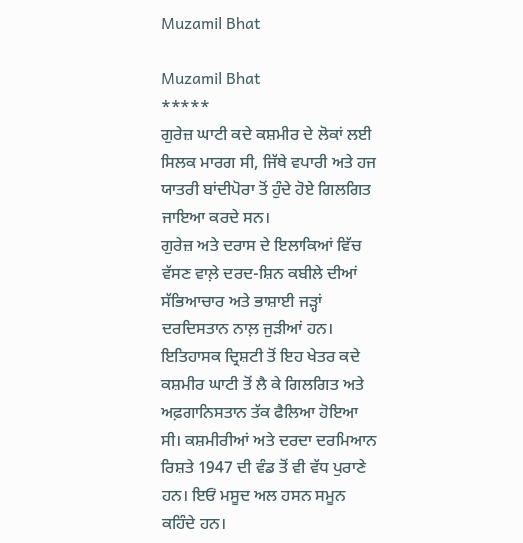Muzamil Bhat

Muzamil Bhat
*****
ਗੁਰੇਜ਼ ਘਾਟੀ ਕਦੇ ਕਸ਼ਮੀਰ ਦੇ ਲੋਕਾਂ ਲਈ ਸਿਲਕ ਮਾਰਗ ਸੀ, ਜਿੱਥੇ ਵਪਾਰੀ ਅਤੇ ਹਜ ਯਾਤਰੀ ਬਾਂਦੀਪੋਰਾ ਤੋਂ ਹੁੰਦੇ ਹੋਏ ਗਿਲਗਿਤ ਜਾਇਆ ਕਰਦੇ ਸਨ।
ਗੁਰੇਜ਼ ਅਤੇ ਦਰਾਸ ਦੇ ਇਲਾਕਿਆਂ ਵਿੱਚ ਵੱਸਣ ਵਾਲ਼ੇ ਦਰਦ-ਸ਼ਿਨ ਕਬੀਲੇ ਦੀਆਂ ਸੱਭਿਆਚਾਰ ਅਤੇ ਭਾਸ਼ਾਈ ਜੜ੍ਹਾਂ ਦਰਦਿਸਤਾਨ ਨਾਲ਼ ਜੁੜੀਆਂ ਹਨ। ਇਤਿਹਾਸਕ ਦ੍ਰਿਸ਼ਟੀ ਤੋਂ ਇਹ ਖੇਤਰ ਕਦੇ ਕਸ਼ਮੀਰ ਘਾਟੀ ਤੋਂ ਲੈ ਕੇ ਗਿਲਗਿਤ ਅਤੇ ਅਫ਼ਗਾਨਿਸਤਾਨ ਤੱਕ ਫੈਲਿਆ ਹੋਇਆ ਸੀ। ਕਸ਼ਮੀਰੀਆਂ ਅਤੇ ਦਰਦਾ ਦਰਮਿਆਨ ਰਿਸ਼ਤੇ 1947 ਦੀ ਵੰਡ ਤੋਂ ਵੀ ਵੱਧ ਪੁਰਾਣੇ ਹਨ। ਇਓਂ ਮਸੂਦ ਅਲ ਹਸਨ ਸਮੂਨ ਕਹਿੰਦੇ ਹਨ।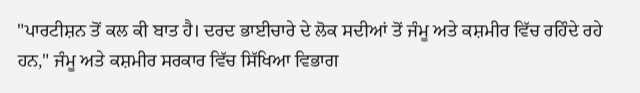"ਪਾਰਟੀਸ਼ਨ ਤੋਂ ਕਲ ਕੀ ਬਾਤ ਹੈ। ਦਰਦ ਭਾਈਚਾਰੇ ਦੇ ਲੋਕ ਸਦੀਆਂ ਤੋਂ ਜੰਮੂ ਅਤੇ ਕਸ਼ਮੀਰ ਵਿੱਚ ਰਹਿੰਦੇ ਰਹੇ ਹਨ," ਜੰਮੂ ਅਤੇ ਕਸ਼ਮੀਰ ਸਰਕਾਰ ਵਿੱਚ ਸਿੱਖਿਆ ਵਿਭਾਗ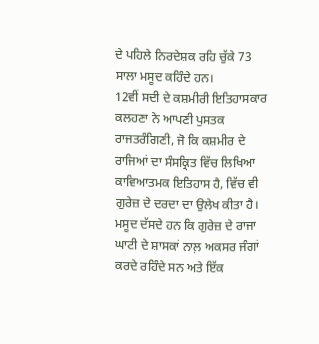ਦੇ ਪਹਿਲੇ ਨਿਰਦੇਸ਼ਕ ਰਹਿ ਚੁੱਕੇ 73 ਸਾਲਾ ਮਸੂਦ ਕਹਿੰਦੇ ਹਨ।
12ਵੀਂ ਸਦੀ ਦੇ ਕਸ਼ਮੀਰੀ ਇਤਿਹਾਸਕਾਰ ਕਲਹਣਾ ਨੇ ਆਪਣੀ ਪੁਸਤਕ ਰਾਜਤਰੰਗਿਣੀ, ਜੋ ਕਿ ਕਸ਼ਮੀਰ ਦੇ ਰਾਜਿਆਂ ਦਾ ਸੰਸਕ੍ਰਿਤ ਵਿੱਚ ਲਿਖਿਆ ਕਾਵਿਆਤਮਕ ਇਤਿਹਾਸ ਹੈ, ਵਿੱਚ ਵੀ ਗੁਰੇਜ਼ ਦੇ ਦਰਦਾ ਦਾ ਉਲੇਖ ਕੀਤਾ ਹੈ। ਮਸੂਦ ਦੱਸਦੇ ਹਨ ਕਿ ਗੁਰੇਜ਼ ਦੇ ਰਾਜਾ ਘਾਟੀ ਦੇ ਸ਼ਾਸਕਾਂ ਨਾਲ਼ ਅਕਸਰ ਜੰਗਾਂ ਕਰਦੇ ਰਹਿੰਦੇ ਸਨ ਅਤੇ ਇੱਕ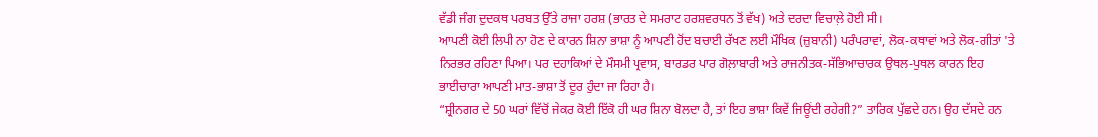ਵੱਡੀ ਜੰਗ ਦੁਦਕਥ ਪਰਬਤ ਉੱਤੇ ਰਾਜਾ ਹਰਸ਼ (ਭਾਰਤ ਦੇ ਸਮਰਾਟ ਹਰਸ਼ਵਰਧਨ ਤੋਂ ਵੱਖ) ਅਤੇ ਦਰਦਾ ਵਿਚਾਲ਼ੇ ਹੋਈ ਸੀ।
ਆਪਣੀ ਕੋਈ ਲਿਪੀ ਨਾ ਹੋਣ ਦੇ ਕਾਰਨ ਸ਼ਿਨਾ ਭਾਸ਼ਾ ਨੂੰ ਆਪਣੀ ਹੋਂਦ ਬਚਾਈ ਰੱਖਣ ਲਈ ਮੌਖਿਕ (ਜ਼ੁਬਾਨੀ) ਪਰੰਪਰਾਵਾਂ, ਲੋਕ-ਕਥਾਵਾਂ ਅਤੇ ਲੋਕ-ਗੀਤਾਂ 'ਤੇ ਨਿਰਭਰ ਰਹਿਣਾ ਪਿਆ। ਪਰ ਦਹਾਕਿਆਂ ਦੇ ਮੌਸਮੀ ਪ੍ਰਵਾਸ, ਬਾਰਡਰ ਪਾਰ ਗੋਲ਼ਾਬਾਰੀ ਅਤੇ ਰਾਜਨੀਤਕ-ਸੱਭਿਆਚਾਰਕ ਉਥਲ-ਪੁਥਲ ਕਾਰਨ ਇਹ ਭਾਈਚਾਰਾ ਆਪਣੀ ਮਾਤ-ਭਾਸ਼ਾ ਤੋਂ ਦੂਰ ਹੁੰਦਾ ਜਾ ਰਿਹਾ ਹੈ।
“ਸ਼੍ਰੀਨਗਰ ਦੇ 50 ਘਰਾਂ ਵਿੱਚੋਂ ਜੇਕਰ ਕੋਈ ਇੱਕੋ ਹੀ ਘਰ ਸ਼ਿਨਾ ਬੋਲਦਾ ਹੈ, ਤਾਂ ਇਹ ਭਾਸ਼ਾ ਕਿਵੇਂ ਜਿਊਂਦੀ ਰਹੇਗੀ?” ਤਾਰਿਕ ਪੁੱਛਦੇ ਹਨ। ਉਹ ਦੱਸਦੇ ਹਨ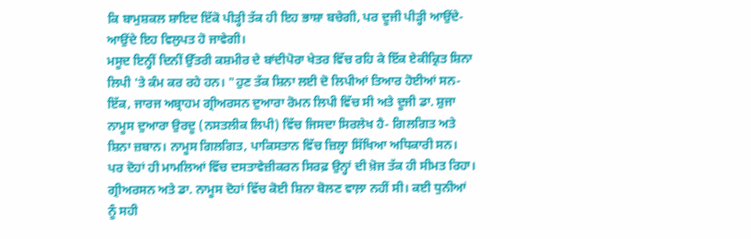ਕਿ ਬਾਮੁਸ਼ਕਲ ਸ਼ਾਇਦ ਇੱਕੋ ਪੀੜ੍ਹੀ ਤੱਕ ਹੀ ਇਹ ਭਾਸ਼ਾ ਬਚੇਗੀ, ਪਰ ਦੂਜੀ ਪੀੜ੍ਹੀ ਆਉਂਦੇ-ਆਉਂਦੇ ਇਹ ਵਿਲੁਪਤ ਹੋ ਜਾਵੇਗੀ।
ਮਸੂਦ ਇਨ੍ਹੀਂ ਦਿਨੀਂ ਉੱਤਰੀ ਕਸ਼ਮੀਰ ਦੇ ਬਾਂਦੀਪੋਰਾ ਖੇਤਰ ਵਿੱਚ ਰਹਿ ਕੇ ਇੱਕ ਏਕੀਕ੍ਰਿਤ ਸ਼ਿਨਾ ਲਿਪੀ 'ਤੇ ਕੰਮ ਕਰ ਰਹੇ ਹਨ। "ਹੁਣ ਤੱਕ ਸ਼ਿਨਾ ਲਈ ਦੋ ਲਿਪੀਆਂ ਤਿਆਰ ਹੋਈਆਂ ਸਨ- ਇੱਕ, ਜਾਰਜ ਅਬ੍ਰਾਹਮ ਗ੍ਰੀਅਰਸਨ ਦੁਆਰਾ ਰੋਮਨ ਲਿਪੀ ਵਿੱਚ ਸੀ ਅਤੇ ਦੂਜੀ ਡਾ. ਸ਼ੁਜਾ ਨਾਮੂਸ ਦੁਆਰਾ ਉਰਦੂ (ਨਸਤਲੀਕ ਲਿਪੀ) ਵਿੱਚ ਜਿਸਦਾ ਸਿਰਲੇਖ ਹੈ- ਗਿਲਗਿਤ ਅਤੇ ਸ਼ਿਨਾ ਜ਼ਬਾਨ। ਨਾਮੂਸ ਗਿਲਗਿਤ, ਪਾਕਿਸਤਾਨ ਵਿੱਚ ਜ਼ਿਲ੍ਹਾ ਸਿੱਖਿਆ ਅਧਿਕਾਰੀ ਸਨ।
ਪਰ ਦੋਹਾਂ ਹੀ ਮਾਮਲਿਆਂ ਵਿੱਚ ਦਸਤਾਵੇਜ਼ੀਕਰਨ ਸਿਰਫ਼ ਉਨ੍ਹਾਂ ਦੀ ਖ਼ੋਜ ਤੱਕ ਹੀ ਸੀਮਤ ਰਿਹਾ। ਗ੍ਰੀਅਰਸਨ ਅਤੇ ਡਾ. ਨਾਮੂਸ ਦੋਹਾਂ ਵਿੱਚ ਕੋਈ ਸ਼ਿਨਾ ਬੋਲਣ ਵਾਲ਼ਾ ਨਹੀਂ ਸੀ। ਕਈ ਧੁਨੀਆਂ ਨੂੰ ਸਹੀ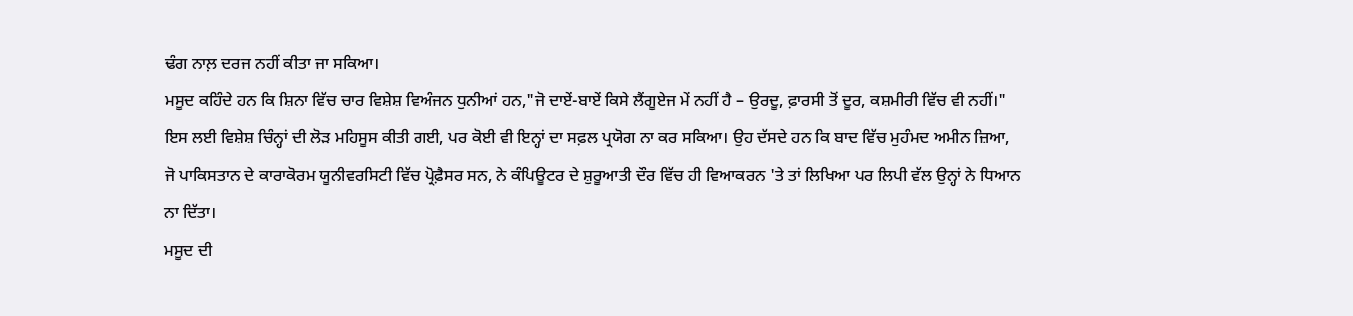ਢੰਗ ਨਾਲ਼ ਦਰਜ ਨਹੀਂ ਕੀਤਾ ਜਾ ਸਕਿਆ।
ਮਸੂਦ ਕਹਿੰਦੇ ਹਨ ਕਿ ਸ਼ਿਨਾ ਵਿੱਚ ਚਾਰ ਵਿਸ਼ੇਸ਼ ਵਿਅੰਜਨ ਧੁਨੀਆਂ ਹਨ,"ਜੋ ਦਾਏਂ-ਬਾਏਂ ਕਿਸੇ ਲੈਂਗੂਏਜ ਮੇਂ ਨਹੀਂ ਹੈ – ਉਰਦੂ, ਫ਼ਾਰਸੀ ਤੋਂ ਦੂਰ, ਕਸ਼ਮੀਰੀ ਵਿੱਚ ਵੀ ਨਹੀਂ।" ਇਸ ਲਈ ਵਿਸ਼ੇਸ਼ ਚਿੰਨ੍ਹਾਂ ਦੀ ਲੋੜ ਮਹਿਸੂਸ ਕੀਤੀ ਗਈ, ਪਰ ਕੋਈ ਵੀ ਇਨ੍ਹਾਂ ਦਾ ਸਫ਼ਲ ਪ੍ਰਯੋਗ ਨਾ ਕਰ ਸਕਿਆ। ਉਹ ਦੱਸਦੇ ਹਨ ਕਿ ਬਾਦ ਵਿੱਚ ਮੁਹੰਮਦ ਅਮੀਨ ਜ਼ਿਆ, ਜੋ ਪਾਕਿਸਤਾਨ ਦੇ ਕਾਰਾਕੋਰਮ ਯੂਨੀਵਰਸਿਟੀ ਵਿੱਚ ਪ੍ਰੋਫ਼ੈਸਰ ਸਨ, ਨੇ ਕੰਪਿਊਟਰ ਦੇ ਸ਼ੁਰੂਆਤੀ ਦੌਰ ਵਿੱਚ ਹੀ ਵਿਆਕਰਨ 'ਤੇ ਤਾਂ ਲਿਖਿਆ ਪਰ ਲਿਪੀ ਵੱਲ ਉਨ੍ਹਾਂ ਨੇ ਧਿਆਨ ਨਾ ਦਿੱਤਾ।
ਮਸੂਦ ਦੀ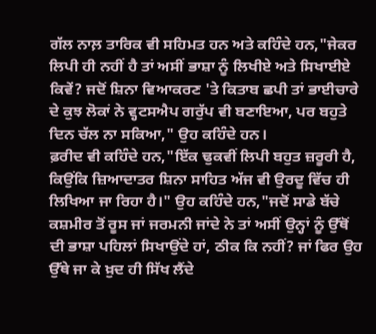ਗੱਲ ਨਾਲ਼ ਤਾਰਿਕ ਵੀ ਸਹਿਮਤ ਹਨ ਅਤੇ ਕਹਿੰਦੇ ਹਨ,"ਜੇਕਰ ਲਿਪੀ ਹੀ ਨਹੀਂ ਹੈ ਤਾਂ ਅਸੀਂ ਭਾਸ਼ਾ ਨੂੰ ਲਿਖੀਏ ਅਤੇ ਸਿਖਾਈਏ ਕਿਵੇਂ? ਜਦੋਂ ਸ਼ਿਨਾ ਵਿਆਕਰਣ 'ਤੇ ਕਿਤਾਬ ਛਪੀ ਤਾਂ ਭਾਈਚਾਰੇ ਦੇ ਕੁਝ ਲੋਕਾਂ ਨੇ ਵ੍ਹਟਸਐਪ ਗਰੁੱਪ ਵੀ ਬਣਾਇਆ, ਪਰ ਬਹੁਤੇ ਦਿਨ ਚੱਲ ਨਾ ਸਕਿਆ," ਉਹ ਕਹਿੰਦੇ ਹਨ।
ਫ਼ਰੀਦ ਵੀ ਕਹਿੰਦੇ ਹਨ,"ਇੱਕ ਢੁਕਵੀਂ ਲਿਪੀ ਬਹੁਤ ਜ਼ਰੂਰੀ ਹੈ, ਕਿਉਂਕਿ ਜ਼ਿਆਦਾਤਰ ਸ਼ਿਨਾ ਸਾਹਿਤ ਅੱਜ ਵੀ ਉਰਦੂ ਵਿੱਚ ਹੀ ਲਿਖਿਆ ਜਾ ਰਿਹਾ ਹੈ।" ਉਹ ਕਹਿੰਦੇ ਹਨ,"ਜਦੋਂ ਸਾਡੇ ਬੱਚੇ ਕਸ਼ਮੀਰ ਤੋਂ ਰੂਸ ਜਾਂ ਜਰਮਨੀ ਜਾਂਦੇ ਨੇ ਤਾਂ ਅਸੀਂ ਉਨ੍ਹਾਂ ਨੂੰ ਉੱਥੋਂ ਦੀ ਭਾਸ਼ਾ ਪਹਿਲਾਂ ਸਿਖਾਉਂਦੇ ਹਾਂ, ਠੀਕ ਕਿ ਨਹੀਂ? ਜਾਂ ਫਿਰ ਉਹ ਉੱਥੇ ਜਾ ਕੇ ਖ਼ੁਦ ਹੀ ਸਿੱਖ ਲੈਂਦੇ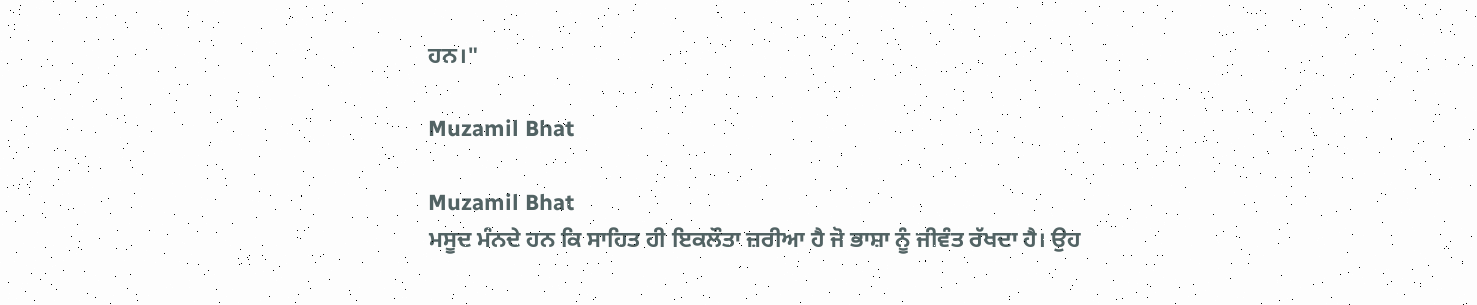ਹਨ।"

Muzamil Bhat

Muzamil Bhat
ਮਸੂਦ ਮੰਨਦੇ ਹਨ ਕਿ ਸਾਹਿਤ ਹੀ ਇਕਲੌਤਾ ਜ਼ਰੀਆ ਹੈ ਜੋ ਭਾਸ਼ਾ ਨੂੰ ਜੀਵੰਤ ਰੱਖਦਾ ਹੈ। ਉਹ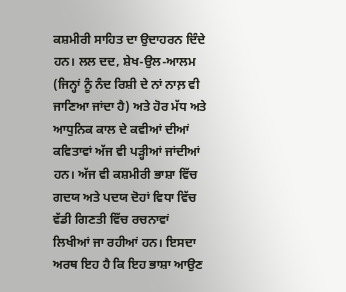ਕਸ਼ਮੀਰੀ ਸਾਹਿਤ ਦਾ ਉਦਾਹਰਨ ਦਿੰਦੇ ਹਨ। ਲਲ ਦਦ, ਸ਼ੇਖ-ਉਲ-ਆਲਮ (ਜਿਨ੍ਹਾਂ ਨੂੰ ਨੰਦ ਰਿਸ਼ੀ ਦੇ ਨਾਂ ਨਾਲ਼ ਵੀ ਜਾਣਿਆ ਜਾਂਦਾ ਹੈ) ਅਤੇ ਹੋਰ ਮੱਧ ਅਤੇ ਆਧੁਨਿਕ ਕਾਲ ਦੇ ਕਵੀਆਂ ਦੀਆਂ ਕਵਿਤਾਵਾਂ ਅੱਜ ਵੀ ਪੜ੍ਹੀਆਂ ਜਾਂਦੀਆਂ ਹਨ। ਅੱਜ ਵੀ ਕਸ਼ਮੀਰੀ ਭਾਸ਼ਾ ਵਿੱਚ ਗਦਯ ਅਤੇ ਪਦਯ ਦੋਹਾਂ ਵਿਧਾ ਵਿੱਚ ਵੱਡੀ ਗਿਣਤੀ ਵਿੱਚ ਰਚਨਾਵਾਂ ਲਿਖੀਆਂ ਜਾ ਰਹੀਆਂ ਹਨ। ਇਸਦਾ ਅਰਥ ਇਹ ਹੈ ਕਿ ਇਹ ਭਾਸ਼ਾ ਆਉਣ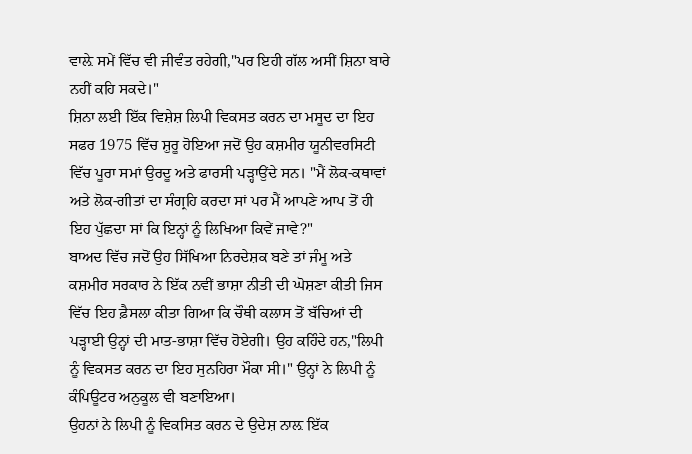ਵਾਲ਼ੇ ਸਮੇਂ ਵਿੱਚ ਵੀ ਜੀਵੰਤ ਰਹੇਗੀ,"ਪਰ ਇਹੀ ਗੱਲ ਅਸੀਂ ਸ਼ਿਨਾ ਬਾਰੇ ਨਹੀਂ ਕਹਿ ਸਕਦੇ।"
ਸ਼ਿਨਾ ਲਈ ਇੱਕ ਵਿਸ਼ੇਸ਼ ਲਿਪੀ ਵਿਕਸਤ ਕਰਨ ਦਾ ਮਸੂਦ ਦਾ ਇਹ ਸਫਰ 1975 ਵਿੱਚ ਸ਼ੁਰੂ ਹੋਇਆ ਜਦੋਂ ਉਹ ਕਸ਼ਮੀਰ ਯੂਨੀਵਰਸਿਟੀ ਵਿੱਚ ਪੂਰਾ ਸਮਾਂ ਉਰਦੂ ਅਤੇ ਫਾਰਸੀ ਪੜ੍ਹਾਉਂਦੇ ਸਨ। "ਮੈਂ ਲੋਕ-ਕਥਾਵਾਂ ਅਤੇ ਲੋਕ-ਗੀਤਾਂ ਦਾ ਸੰਗ੍ਰਹਿ ਕਰਦਾ ਸਾਂ ਪਰ ਮੈਂ ਆਪਣੇ ਆਪ ਤੋਂ ਹੀ ਇਹ ਪੁੱਛਦਾ ਸਾਂ ਕਿ ਇਨ੍ਹਾਂ ਨੂੰ ਲਿਖਿਆ ਕਿਵੇਂ ਜਾਵੇ?"
ਬਾਅਦ ਵਿੱਚ ਜਦੋਂ ਉਹ ਸਿੱਖਿਆ ਨਿਰਦੇਸ਼ਕ ਬਣੇ ਤਾਂ ਜੰਮੂ ਅਤੇ ਕਸ਼ਮੀਰ ਸਰਕਾਰ ਨੇ ਇੱਕ ਨਵੀਂ ਭਾਸ਼ਾ ਨੀਤੀ ਦੀ ਘੋਸ਼ਣਾ ਕੀਤੀ ਜਿਸ ਵਿੱਚ ਇਹ ਫ਼ੈਸਲਾ ਕੀਤਾ ਗਿਆ ਕਿ ਚੌਥੀ ਕਲਾਸ ਤੋਂ ਬੱਚਿਆਂ ਦੀ ਪੜ੍ਹਾਈ ਉਨ੍ਹਾਂ ਦੀ ਮਾਤ-ਭਾਸ਼ਾ ਵਿੱਚ ਹੋਏਗੀ। ਉਹ ਕਹਿੰਦੇ ਹਨ,"ਲਿਪੀ ਨੂੰ ਵਿਕਸਤ ਕਰਨ ਦਾ ਇਹ ਸੁਨਹਿਰਾ ਮੌਕਾ ਸੀ।" ਉਨ੍ਹਾਂ ਨੇ ਲਿਪੀ ਨੂੰ ਕੰਪਿਊਟਰ ਅਨੁਕੂਲ ਵੀ ਬਣਾਇਆ।
ਉਹਨਾਂ ਨੇ ਲਿਪੀ ਨੂੰ ਵਿਕਸਿਤ ਕਰਨ ਦੇ ਉਦੇਸ਼ ਨਾਲ਼ ਇੱਕ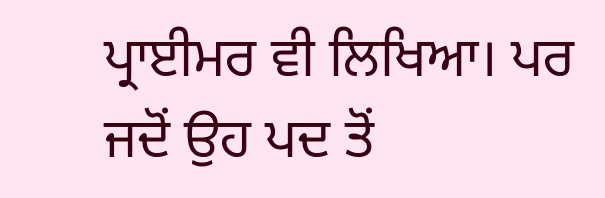ਪ੍ਰਾਈਮਰ ਵੀ ਲਿਖਿਆ। ਪਰ ਜਦੋਂ ਉਹ ਪਦ ਤੋਂ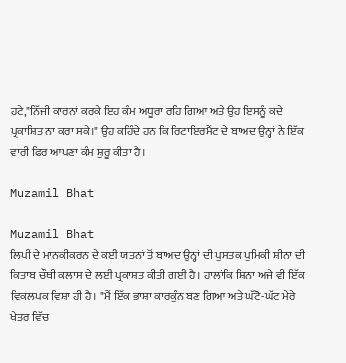ਹਟੇ,"ਨਿੱਜੀ ਕਾਰਨਾਂ ਕਰਕੇ ਇਹ ਕੰਮ ਅਧੂਰਾ ਰਹਿ ਗਿਆ ਅਤੇ ਉਹ ਇਸਨੂੰ ਕਦੇ ਪ੍ਰਕਾਸ਼ਿਤ ਨਾ ਕਰਾ ਸਕੇ।" ਉਹ ਕਹਿੰਦੇ ਹਨ ਕਿ ਰਿਟਾਇਰਮੈਂਟ ਦੇ ਬਾਅਦ ਉਨ੍ਹਾਂ ਨੇ ਇੱਕ ਵਾਰੀ ਫਿਰ ਆਪਣਾ ਕੰਮ ਸ਼ੁਰੂ ਕੀਤਾ ਹੈ।

Muzamil Bhat

Muzamil Bhat
ਲਿਪੀ ਦੇ ਮਾਨਕੀਕਰਨ ਦੇ ਕਈ ਯਤਨਾਂ ਤੋਂ ਬਾਅਦ ਉਨ੍ਹਾਂ ਦੀ ਪੁਸਤਕ ਪੁਮਿਕੀ ਸ਼ੀਨਾ ਦੀ ਕਿਤਾਬ ਚੌਥੀ ਕਲਾਸ ਦੇ ਲਈ ਪ੍ਰਕਾਸ਼ਤ ਕੀਤੀ ਗਈ ਹੈ। ਹਾਲਾਂਕਿ ਸ਼ਿਨਾ ਅਜੇ ਵੀ ਇੱਕ ਵਿਕਲਪਕ ਵਿਸ਼ਾ ਹੀ ਹੈ। "ਮੈਂ ਇੱਕ ਭਾਸ਼ਾ ਕਾਰਕੁੰਨ ਬਣ ਗਿਆ ਅਤੇ ਘੱਟੋ-ਘੱਟ ਮੇਰੇ ਖੇਤਰ ਵਿੱਚ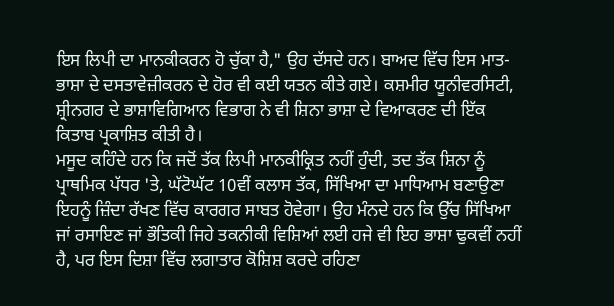ਇਸ ਲਿਪੀ ਦਾ ਮਾਨਕੀਕਰਨ ਹੋ ਚੁੱਕਾ ਹੈ," ਉਹ ਦੱਸਦੇ ਹਨ। ਬਾਅਦ ਵਿੱਚ ਇਸ ਮਾਤ-ਭਾਸ਼ਾ ਦੇ ਦਸਤਾਵੇਜ਼ੀਕਰਨ ਦੇ ਹੋਰ ਵੀ ਕਈ ਯਤਨ ਕੀਤੇ ਗਏ। ਕਸ਼ਮੀਰ ਯੂਨੀਵਰਸਿਟੀ, ਸ਼੍ਰੀਨਗਰ ਦੇ ਭਾਸ਼ਾਵਿਗਿਆਨ ਵਿਭਾਗ ਨੇ ਵੀ ਸ਼ਿਨਾ ਭਾਸ਼ਾ ਦੇ ਵਿਆਕਰਣ ਦੀ ਇੱਕ ਕਿਤਾਬ ਪ੍ਰਕਾਸ਼ਿਤ ਕੀਤੀ ਹੈ।
ਮਸੂਦ ਕਹਿੰਦੇ ਹਨ ਕਿ ਜਦੋਂ ਤੱਕ ਲਿਪੀ ਮਾਨਕੀਕ੍ਰਿਤ ਨਹੀਂ ਹੁੰਦੀ, ਤਦ ਤੱਕ ਸ਼ਿਨਾ ਨੂੰ ਪ੍ਰਾਥਮਿਕ ਪੱਧਰ 'ਤੇ, ਘੱਟੋਘੱਟ 10ਵੀਂ ਕਲਾਸ ਤੱਕ, ਸਿੱਖਿਆ ਦਾ ਮਾਧਿਆਮ ਬਣਾਉਣਾ ਇਹਨੂੰ ਜ਼ਿੰਦਾ ਰੱਖਣ ਵਿੱਚ ਕਾਰਗਰ ਸਾਬਤ ਹੋਵੇਗਾ। ਉਹ ਮੰਨਦੇ ਹਨ ਕਿ ਉੱਚ ਸਿੱਖਿਆ ਜਾਂ ਰਸਾਇਣ ਜਾਂ ਭੌਤਿਕੀ ਜਿਹੇ ਤਕਨੀਕੀ ਵਿਸ਼ਿਆਂ ਲਈ ਹਜੇ ਵੀ ਇਹ ਭਾਸ਼ਾ ਢੁਕਵੀਂ ਨਹੀਂ ਹੈ, ਪਰ ਇਸ ਦਿਸ਼ਾ ਵਿੱਚ ਲਗਾਤਾਰ ਕੋਸ਼ਿਸ਼ ਕਰਦੇ ਰਹਿਣਾ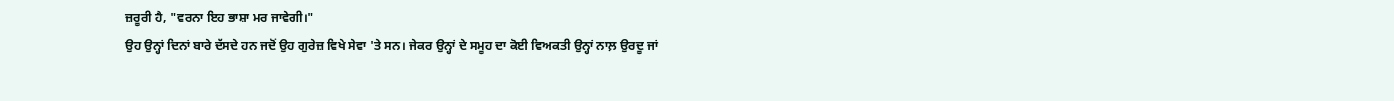ਜ਼ਰੂਰੀ ਹੈ, "ਵਰਨਾ ਇਹ ਭਾਸ਼ਾ ਮਰ ਜਾਵੇਗੀ।"
ਉਹ ਉਨ੍ਹਾਂ ਦਿਨਾਂ ਬਾਰੇ ਦੱਸਦੇ ਹਨ ਜਦੋਂ ਉਹ ਗੁਰੇਜ਼ ਵਿਖੇ ਸੇਵਾ 'ਤੇ ਸਨ। ਜੇਕਰ ਉਨ੍ਹਾਂ ਦੇ ਸਮੂਹ ਦਾ ਕੋਈ ਵਿਅਕਤੀ ਉਨ੍ਹਾਂ ਨਾਲ਼ ਉਰਦੂ ਜਾਂ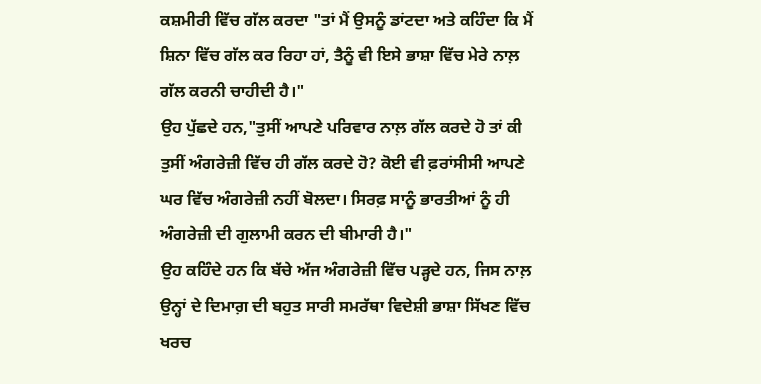ਕਸ਼ਮੀਰੀ ਵਿੱਚ ਗੱਲ ਕਰਦਾ "ਤਾਂ ਮੈਂ ਉਸਨੂੰ ਡਾਂਟਦਾ ਅਤੇ ਕਹਿੰਦਾ ਕਿ ਮੈਂ ਸ਼ਿਨਾ ਵਿੱਚ ਗੱਲ ਕਰ ਰਿਹਾ ਹਾਂ, ਤੈਨੂੰ ਵੀ ਇਸੇ ਭਾਸ਼ਾ ਵਿੱਚ ਮੇਰੇ ਨਾਲ਼ ਗੱਲ ਕਰਨੀ ਚਾਹੀਦੀ ਹੈ।"
ਉਹ ਪੁੱਛਦੇ ਹਨ,"ਤੁਸੀਂ ਆਪਣੇ ਪਰਿਵਾਰ ਨਾਲ਼ ਗੱਲ ਕਰਦੇ ਹੋ ਤਾਂ ਕੀ ਤੁਸੀਂ ਅੰਗਰੇਜ਼ੀ ਵਿੱਚ ਹੀ ਗੱਲ ਕਰਦੇ ਹੋ? ਕੋਈ ਵੀ ਫ਼ਰਾਂਸੀਸੀ ਆਪਣੇ ਘਰ ਵਿੱਚ ਅੰਗਰੇਜ਼ੀ ਨਹੀਂ ਬੋਲਦਾ। ਸਿਰਫ਼ ਸਾਨੂੰ ਭਾਰਤੀਆਂ ਨੂੰ ਹੀ ਅੰਗਰੇਜ਼ੀ ਦੀ ਗੁਲਾਮੀ ਕਰਨ ਦੀ ਬੀਮਾਰੀ ਹੈ।"
ਉਹ ਕਹਿੰਦੇ ਹਨ ਕਿ ਬੱਚੇ ਅੱਜ ਅੰਗਰੇਜ਼ੀ ਵਿੱਚ ਪੜ੍ਹਦੇ ਹਨ, ਜਿਸ ਨਾਲ਼ ਉਨ੍ਹਾਂ ਦੇ ਦਿਮਾਗ਼ ਦੀ ਬਹੁਤ ਸਾਰੀ ਸਮਰੱਥਾ ਵਿਦੇਸ਼ੀ ਭਾਸ਼ਾ ਸਿੱਖਣ ਵਿੱਚ ਖਰਚ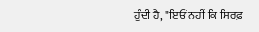ਹੁੰਦੀ ਹੈ, "ਇਓਂ ਨਹੀਂ ਕਿ ਸਿਰਫ਼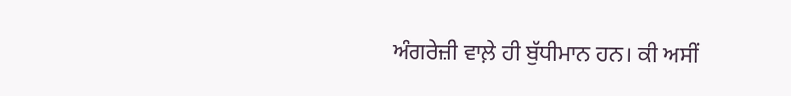ਅੰਗਰੇਜ਼ੀ ਵਾਲ਼ੇ ਹੀ ਬੁੱਧੀਮਾਨ ਹਨ। ਕੀ ਅਸੀਂ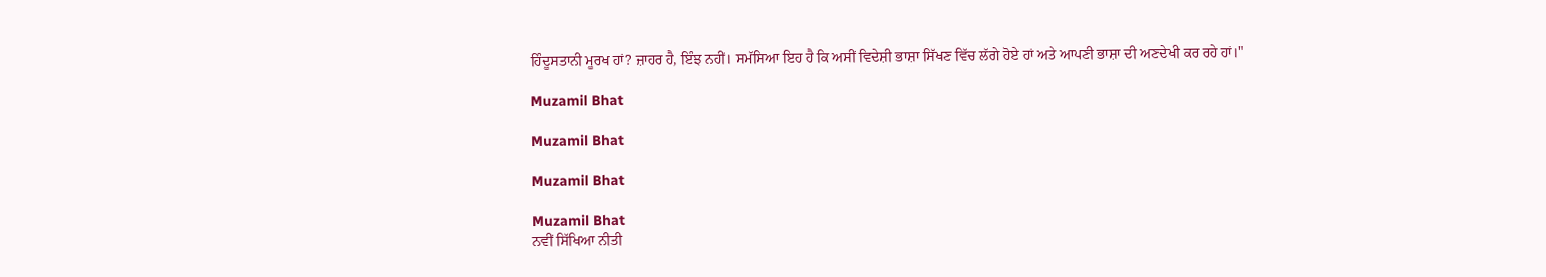ਹਿੰਦੂਸਤਾਨੀ ਮੂਰਖ ਹਾਂ? ਜ਼ਾਹਰ ਹੈ, ਇੰਝ ਨਹੀਂ। ਸਮੱਸਿਆ ਇਹ ਹੈ ਕਿ ਅਸੀਂ ਵਿਦੇਸ਼ੀ ਭਾਸ਼ਾ ਸਿੱਖਣ ਵਿੱਚ ਲੱਗੇ ਹੋਏ ਹਾਂ ਅਤੇ ਆਪਣੀ ਭਾਸ਼ਾ ਦੀ ਅਣਦੇਖੀ ਕਰ ਰਹੇ ਹਾਂ।"

Muzamil Bhat

Muzamil Bhat

Muzamil Bhat

Muzamil Bhat
ਨਵੀਂ ਸਿੱਖਿਆ ਨੀਤੀ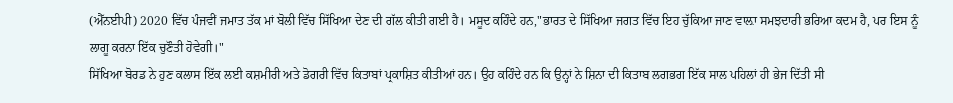(ਐੱਨਈਪੀ) 2020 ਵਿੱਚ ਪੰਜਵੀਂ ਜਮਾਤ ਤੱਕ ਮਾਂ ਬੋਲੀ ਵਿੱਚ ਸਿੱਖਿਆ ਦੇਣ ਦੀ ਗੱਲ ਕੀਤੀ ਗਈ ਹੈ। ਮਸੂਦ ਕਹਿੰਦੇ ਹਨ,"ਭਾਰਤ ਦੇ ਸਿੱਖਿਆ ਜਗਤ ਵਿੱਚ ਇਹ ਚੁੱਕਿਆ ਜਾਣ ਵਾਲ਼ਾ ਸਮਝਦਾਰੀ ਭਰਿਆ ਕਦਮ ਹੈ, ਪਰ ਇਸ ਨੂੰ ਲਾਗੂ ਕਰਨਾ ਇੱਕ ਚੁਣੌਤੀ ਹੋਵੇਗੀ।"
ਸਿੱਖਿਆ ਬੋਰਡ ਨੇ ਹੁਣ ਕਲਾਸ ਇੱਕ ਲਈ ਕਸ਼ਮੀਰੀ ਅਤੇ ਡੋਗਰੀ ਵਿੱਚ ਕਿਤਾਬਾਂ ਪ੍ਰਕਾਸ਼ਿਤ ਕੀਤੀਆਂ ਹਨ। ਉਹ ਕਹਿੰਦੇ ਹਨ ਕਿ ਉਨ੍ਹਾਂ ਨੇ ਸ਼ਿਨਾ ਦੀ ਕਿਤਾਬ ਲਗਭਗ ਇੱਕ ਸਾਲ ਪਹਿਲਾਂ ਹੀ ਭੇਜ ਦਿੱਤੀ ਸੀ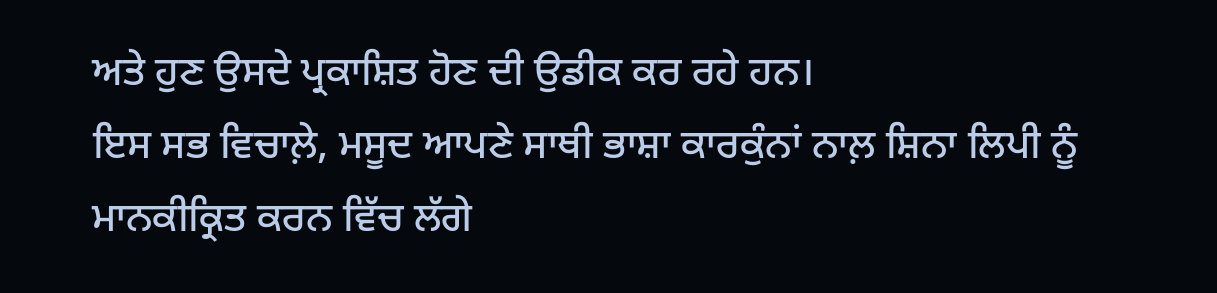ਅਤੇ ਹੁਣ ਉਸਦੇ ਪ੍ਰਕਾਸ਼ਿਤ ਹੋਣ ਦੀ ਉਡੀਕ ਕਰ ਰਹੇ ਹਨ।
ਇਸ ਸਭ ਵਿਚਾਲ਼ੇ, ਮਸੂਦ ਆਪਣੇ ਸਾਥੀ ਭਾਸ਼ਾ ਕਾਰਕੁੰਨਾਂ ਨਾਲ਼ ਸ਼ਿਨਾ ਲਿਪੀ ਨੂੰ ਮਾਨਕੀਕ੍ਰਿਤ ਕਰਨ ਵਿੱਚ ਲੱਗੇ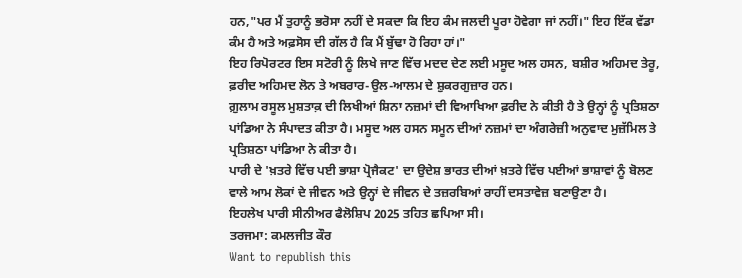ਹਨ,"ਪਰ ਮੈਂ ਤੁਹਾਨੂੰ ਭਰੋਸਾ ਨਹੀਂ ਦੇ ਸਕਦਾ ਕਿ ਇਹ ਕੰਮ ਜਲਦੀ ਪੂਰਾ ਹੋਵੇਗਾ ਜਾਂ ਨਹੀਂ।" ਇਹ ਇੱਕ ਵੱਡਾ ਕੰਮ ਹੈ ਅਤੇ ਅਫ਼ਸੋਸ ਦੀ ਗੱਲ ਹੈ ਕਿ ਮੈਂ ਬੁੱਢਾ ਹੋ ਰਿਹਾ ਹਾਂ।"
ਇਹ ਰਿਪੋਰਟਰ ਇਸ ਸਟੋਰੀ ਨੂੰ ਲਿਖੇ ਜਾਣ ਵਿੱਚ ਮਦਦ ਦੇਣ ਲਈ ਮਸੂਦ ਅਲ ਹਸਨ, ਬਸ਼ੀਰ ਅਹਿਮਦ ਤੇਰੂ, ਫ਼ਰੀਦ ਅਹਿਮਦ ਲੋਨ ਤੇ ਅਬਰਾਰ-ਉਲ-ਆਲਮ ਦੇ ਸ਼ੁਕਰਗੁਜ਼ਾਰ ਹਨ।
ਗ਼ੁਲਾਮ ਰਸੂਲ ਮੁਸ਼ਤਾਕ਼ ਦੀ ਲਿਖੀਆਂ ਸ਼ਿਨਾ ਨਜ਼ਮਾਂ ਦੀ ਵਿਆਖਿਆ ਫ਼ਰੀਦ ਨੇ ਕੀਤੀ ਹੈ ਤੇ ਉਨ੍ਹਾਂ ਨੂੰ ਪ੍ਰਤਿਸ਼ਠਾ ਪਾਂਡਿਆ ਨੇ ਸੰਪਾਦਤ ਕੀਤਾ ਹੈ। ਮਸੂਦ ਅਲ ਹਸਨ ਸਮੂਨ ਦੀਆਂ ਨਜ਼ਮਾਂ ਦਾ ਅੰਗਰੇਜ਼ੀ ਅਨੁਵਾਦ ਮੁਜ਼ੱਮਿਲ ਤੇ ਪ੍ਰਤਿਸ਼ਠਾ ਪਾਂਡਿਆ ਨੇ ਕੀਤਾ ਹੈ।
ਪਾਰੀ ਦੇ 'ਖ਼ਤਰੇ ਵਿੱਚ ਪਈ ਭਾਸ਼ਾ ਪ੍ਰੋਜੈਕਟ' ਦਾ ਉਦੇਸ਼ ਭਾਰਤ ਦੀਆਂ ਖ਼ਤਰੇ ਵਿੱਚ ਪਈਆਂ ਭਾਸ਼ਾਵਾਂ ਨੂੰ ਬੋਲਣ ਵਾਲੇ ਆਮ ਲੋਕਾਂ ਦੇ ਜੀਵਨ ਅਤੇ ਉਨ੍ਹਾਂ ਦੇ ਜੀਵਨ ਦੇ ਤਜ਼ਰਬਿਆਂ ਰਾਹੀਂ ਦਸਤਾਵੇਜ਼ ਬਣਾਉਣਾ ਹੈ।
ਇਹਲੇਖ ਪਾਰੀ ਸੀਨੀਅਰ ਫੈਲੋਸ਼ਿਪ 2025 ਤਹਿਤ ਛਪਿਆ ਸੀ।
ਤਰਜਮਾ: ਕਮਲਜੀਤ ਕੌਰ
Want to republish this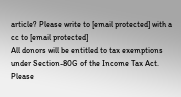article? Please write to [email protected] with a cc to [email protected]
All donors will be entitled to tax exemptions under Section-80G of the Income Tax Act. Please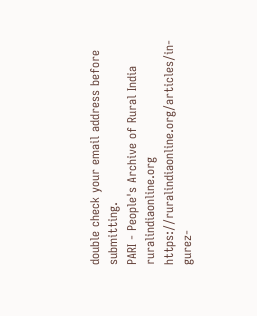double check your email address before submitting.
PARI - People's Archive of Rural India
ruralindiaonline.org
https://ruralindiaonline.org/articles/in-gurez-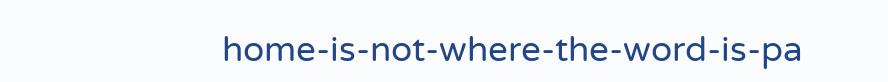home-is-not-where-the-word-is-pa